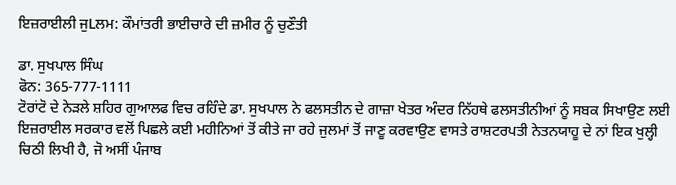ਇਜ਼ਰਾਈਲੀ ਜੁLਲਮ: ਕੌਮਾਂਤਰੀ ਭਾਈਚਾਰੇ ਦੀ ਜ਼ਮੀਰ ਨੂੰ ਚੁਣੌਤੀ

ਡਾ. ਸੁਖਪਾਲ ਸਿੰਘ
ਫੋਨ: 365-777-1111
ਟੋਰਾਂਟੋ ਦੇ ਨੇੜਲੇ ਸ਼ਹਿਰ ਗੁਆਲਫ ਵਿਚ ਰਹਿੰਦੇ ਡਾ. ਸੁਖਪਾਲ ਨੇ ਫਲਸਤੀਨ ਦੇ ਗਾਜ਼ਾ ਖੇਤਰ ਅੰਦਰ ਨਿੱਹਥੇ ਫਲਸਤੀਨੀਆਂ ਨੂੰ ਸਬਕ ਸਿਖਾਉਣ ਲਈ ਇਜ਼ਰਾਈਲ ਸਰਕਾਰ ਵਲੋਂ ਪਿਛਲੇ ਕਈ ਮਹੀਨਿਆਂ ਤੋਂ ਕੀਤੇ ਜਾ ਰਹੇ ਜੁਲਮਾਂ ਤੋਂ ਜਾਣੂ ਕਰਵਾਉਣ ਵਾਸਤੇ ਰਾਸ਼ਟਰਪਤੀ ਨੇਤਨਯਾਹੂ ਦੇ ਨਾਂ ਇਕ ਖੁਲ੍ਹੀ ਚਿਠੀ ਲਿਖੀ ਹੈ, ਜੋ ਅਸੀਂ ਪੰਜਾਬ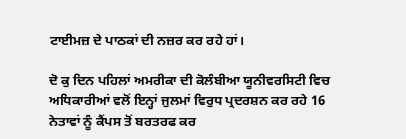ਟਾਈਮਜ਼ ਦੇ ਪਾਠਕਾਂ ਦੀ ਨਜ਼ਰ ਕਰ ਰਹੇ ਹਾਂ।

ਦੋ ਕੁ ਦਿਨ ਪਹਿਲਾਂ ਅਮਰੀਕਾ ਦੀ ਕੋਲੰਬੀਆ ਯੂਨੀਵਰਸਿਟੀ ਵਿਚ ਅਧਿਕਾਰੀਆਂ ਵਲੋਂ ਇਨ੍ਹਾਂ ਜੁਲਮਾਂ ਵਿਰੁਧ ਪ੍ਰਦਰਸ਼ਨ ਕਰ ਰਹੇ 16 ਨੇਤਾਵਾਂ ਨੂੰ ਕੈਂਪਸ ਤੋਂ ਬਰਤਰਫ ਕਰ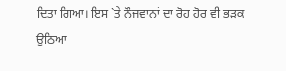ਦਿਤਾ ਗਿਆ। ਇਸ `ਤੇ ਨੌਜਵਾਨਾਂ ਦਾ ਰੋਹ ਹੋਰ ਵੀ ਭੜਕ ਉਠਿਆ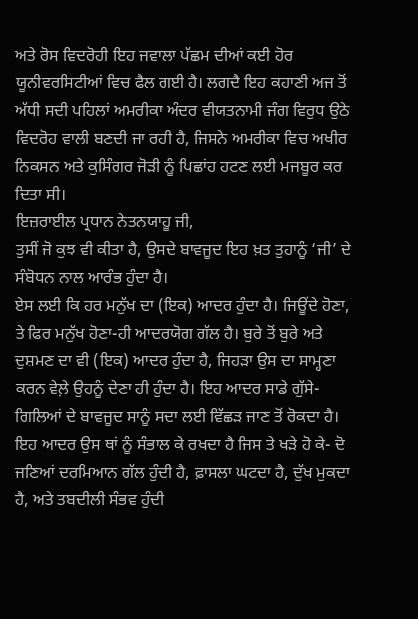ਅਤੇ ਰੋਸ ਵਿਦਰੋਹੀ ਇਹ ਜਵਾਲਾ ਪੱਛਮ ਦੀਆਂ ਕਈ ਹੋਰ ਯੂਨੀਵਰਸਿਟੀਆਂ ਵਿਚ ਫੈਲ ਗਈ ਹੈ। ਲਗਦੈ ਇਹ ਕਹਾਣੀ ਅਜ ਤੋਂ ਅੱਧੀ ਸਦੀ ਪਹਿਲਾਂ ਅਮਰੀਕਾ ਅੰਦਰ ਵੀਯਤਨਾਮੀ ਜੰਗ ਵਿਰੁਧ ਉਠੇ ਵਿਦਰੋਹ ਵਾਲੀ ਬਣਦੀ ਜਾ ਰਹੀ ਹੈ, ਜਿਸਨੇ ਅਮਰੀਕਾ ਵਿਚ ਅਖੀਰ ਨਿਕਸਨ ਅਤੇ ਕੁਸਿੰਗਰ ਜੋੜੀ ਨੂੰ ਪਿਛਾਂਹ ਹਟਣ ਲਈ ਮਜਬੂਰ ਕਰ ਦਿਤਾ ਸੀ।
ਇਜ਼ਰਾਈਲ ਪ੍ਰਧਾਨ ਨੇਤਨਯਾਹੂ ਜੀ,
ਤੁਸੀਂ ਜੋ ਕੁਝ ਵੀ ਕੀਤਾ ਹੈ, ਉਸਦੇ ਬਾਵਜੂਦ ਇਹ ਖ਼ਤ ਤੁਹਾਨੂੰ ‘ਜੀ’ ਦੇ ਸੰਬੋਧਨ ਨਾਲ ਆਰੰਭ ਹੁੰਦਾ ਹੈ।
ਏਸ ਲਈ ਕਿ ਹਰ ਮਨੁੱਖ ਦਾ (ਇਕ) ਆਦਰ ਹੁੰਦਾ ਹੈ। ਜਿਊਂਦੇ ਹੋਣਾ, ਤੇ ਫਿਰ ਮਨੁੱਖ ਹੋਣਾ-ਹੀ ਆਦਰਯੋਗ ਗੱਲ ਹੈ। ਬੁਰੇ ਤੋਂ ਬੁਰੇ ਅਤੇ ਦੁਸ਼ਮਣ ਦਾ ਵੀ (ਇਕ) ਆਦਰ ਹੁੰਦਾ ਹੈ, ਜਿਹੜਾ ਉਸ ਦਾ ਸਾਮ੍ਹਣਾ ਕਰਨ ਵੇਲ਼ੇ ਉਹਨੂੰ ਦੇਣਾ ਹੀ ਹੁੰਦਾ ਹੈ। ਇਹ ਆਦਰ ਸਾਡੇ ਗੁੱਸੇ-ਗਿਲਿਆਂ ਦੇ ਬਾਵਜੂਦ ਸਾਨੂੰ ਸਦਾ ਲਈ ਵਿੱਛੜ ਜਾਣ ਤੋਂ ਰੋਕਦਾ ਹੈ। ਇਹ ਆਦਰ ਉਸ ਥਾਂ ਨੂੰ ਸੰਭਾਲ ਕੇ ਰਖਦਾ ਹੈ ਜਿਸ ਤੇ ਖੜੇ ਹੋ ਕੇ- ਦੋ ਜਣਿਆਂ ਦਰਮਿਆਨ ਗੱਲ ਹੁੰਦੀ ਹੈ, ਫ਼ਾਸਲਾ ਘਟਦਾ ਹੈ, ਦੁੱਖ ਮੁਕਦਾ ਹੈ, ਅਤੇ ਤਬਦੀਲੀ ਸੰਭਵ ਹੁੰਦੀ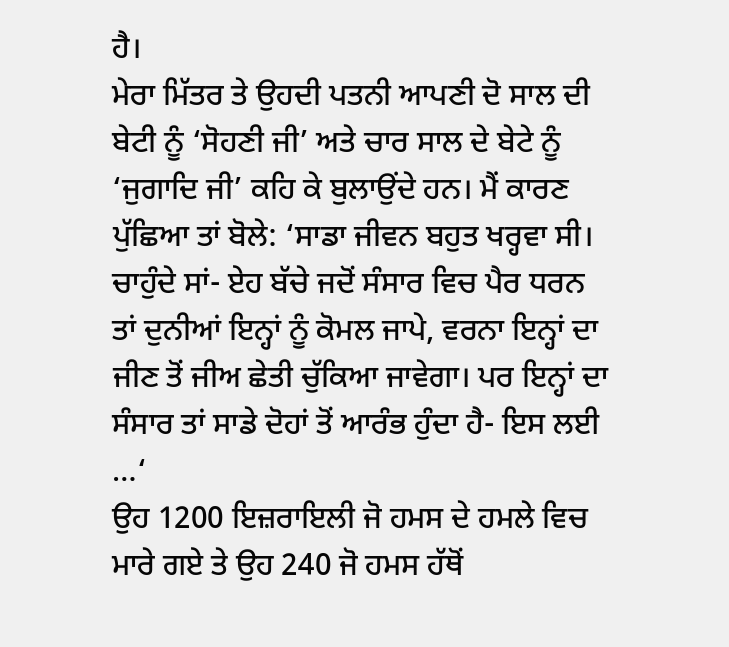ਹੈ।
ਮੇਰਾ ਮਿੱਤਰ ਤੇ ਉਹਦੀ ਪਤਨੀ ਆਪਣੀ ਦੋ ਸਾਲ ਦੀ ਬੇਟੀ ਨੂੰ ‘ਸੋਹਣੀ ਜੀ’ ਅਤੇ ਚਾਰ ਸਾਲ ਦੇ ਬੇਟੇ ਨੂੰ ‘ਜੁਗਾਦਿ ਜੀ’ ਕਹਿ ਕੇ ਬੁਲਾਉਂਦੇ ਹਨ। ਮੈਂ ਕਾਰਣ ਪੁੱਛਿਆ ਤਾਂ ਬੋਲੇ: ‘ਸਾਡਾ ਜੀਵਨ ਬਹੁਤ ਖਰ੍ਹਵਾ ਸੀ। ਚਾਹੁੰਦੇ ਸਾਂ- ਏਹ ਬੱਚੇ ਜਦੋਂ ਸੰਸਾਰ ਵਿਚ ਪੈਰ ਧਰਨ ਤਾਂ ਦੁਨੀਆਂ ਇਨ੍ਹਾਂ ਨੂੰ ਕੋਮਲ ਜਾਪੇ, ਵਰਨਾ ਇਨ੍ਹਾਂ ਦਾ ਜੀਣ ਤੋਂ ਜੀਅ ਛੇਤੀ ਚੁੱਕਿਆ ਜਾਵੇਗਾ। ਪਰ ਇਨ੍ਹਾਂ ਦਾ ਸੰਸਾਰ ਤਾਂ ਸਾਡੇ ਦੋਹਾਂ ਤੋਂ ਆਰੰਭ ਹੁੰਦਾ ਹੈ- ਇਸ ਲਈ …‘
ਉਹ 1200 ਇਜ਼ਰਾਇਲੀ ਜੋ ਹਮਸ ਦੇ ਹਮਲੇ ਵਿਚ ਮਾਰੇ ਗਏ ਤੇ ਉਹ 240 ਜੋ ਹਮਸ ਹੱਥੋਂ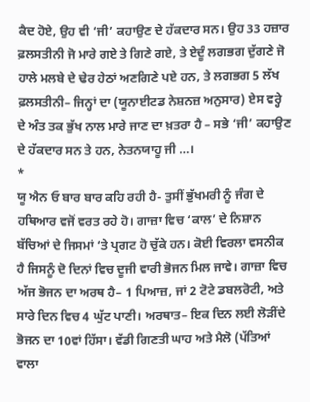ਕੈਦ ਹੋਏ, ਉਹ ਵੀ ‘ਜੀ’ ਕਹਾਉਣ ਦੇ ਹੱਕਦਾਰ ਸਨ। ਉਹ 33 ਹਜ਼ਾਰ ਫ਼ਲਸਤੀਨੀ ਜੋ ਮਾਰੇ ਗਏ ਤੇ ਗਿਣੇ ਗਏ, ਤੇ ਏਦੂੰ ਲਗਭਗ ਦੁੱਗਣੇ ਜੋ ਹਾਲੇ ਮਲਬੇ ਦੇ ਢੇਰ ਹੇਠਾਂ ਅਣਗਿਣੇ ਪਏ ਹਨ, ਤੇ ਲਗਭਗ 5 ਲੱਖ ਫ਼ਲਸਤੀਨੀ– ਜਿਨ੍ਹਾਂ ਦਾ (ਯੂਨਾਈਟਡ ਨੇਸ਼ਨਜ਼ ਅਨੁਸਾਰ) ਏਸ ਵਰ੍ਹੇ ਦੇ ਅੰਤ ਤਕ ਭੁੱਖ ਨਾਲ ਮਾਰੇ ਜਾਣ ਦਾ ਖ਼ਤਰਾ ਹੈ – ਸਭੇ ‘ਜੀ’ ਕਹਾਉਣ ਦੇ ਹੱਕਦਾਰ ਸਨ ਤੇ ਹਨ, ਨੇਤਨਯਾਹੂ ਜੀ …।
*
ਯੂ ਐਨ ਓ ਬਾਰ ਬਾਰ ਕਹਿ ਰਹੀ ਹੈ- ਤੁਸੀਂ ਭੁੱਖਮਰੀ ਨੂੰ ਜੰਗ ਦੇ ਹਥਿਆਰ ਵਜੋਂ ਵਰਤ ਰਹੇ ਹੋ। ਗਾਜ਼ਾ ਵਿਚ ‘ਕਾਲ’ ਦੇ ਨਿਸ਼ਾਨ ਬੱਚਿਆਂ ਦੇ ਜਿਸਮਾਂ ‘ਤੇ ਪ੍ਰਗਟ ਹੋ ਚੁੱਕੇ ਹਨ। ਕੋਈ ਵਿਰਲਾ ਵਸਨੀਕ ਹੈ ਜਿਸਨੂੰ ਦੋ ਦਿਨਾਂ ਵਿਚ ਦੂਜੀ ਵਾਰੀ ਭੋਜਨ ਮਿਲ ਜਾਵੇ। ਗਾਜ਼ਾ ਵਿਚ ਅੱਜ ਭੋਜਨ ਦਾ ਅਰਥ ਹੈ– 1 ਪਿਆਜ਼, ਜਾਂ 2 ਟੋਟੇ ਡਬਲਰੋਟੀ, ਅਤੇ ਸਾਰੇ ਦਿਨ ਵਿਚ 4 ਘੁੱਟ ਪਾਣੀ। ਅਰਥਾਤ– ਇਕ ਦਿਨ ਲਈ ਲੋੜੀਂਦੇ ਭੋਜਨ ਦਾ 10ਵਾਂ ਹਿੱਸਾ। ਵੱਡੀ ਗਿਣਤੀ ਘਾਹ ਅਤੇ ਮੈਲੋ (ਪੱਤਿਆਂ ਵਾਲਾ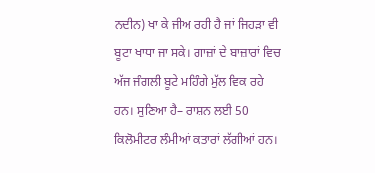ਨਦੀਨ) ਖਾ ਕੇ ਜੀਅ ਰਹੀ ਹੈ ਜਾਂ ਜਿਹੜਾ ਵੀ ਬੂਟਾ ਖਾਧਾ ਜਾ ਸਕੇ। ਗਾਜ਼ਾਂ ਦੇ ਬਾਜ਼ਾਰਾਂ ਵਿਚ ਅੱਜ ਜੰਗਲੀ ਬੂਟੇ ਮਹਿੰਗੇ ਮੁੱਲ ਵਿਕ ਰਹੇ ਹਨ। ਸੁਣਿਆ ਹੈ– ਰਾਸ਼ਨ ਲਈ 50 ਕਿਲੋਮੀਟਰ ਲੰਮੀਆਂ ਕਤਾਰਾਂ ਲੱਗੀਆਂ ਹਨ।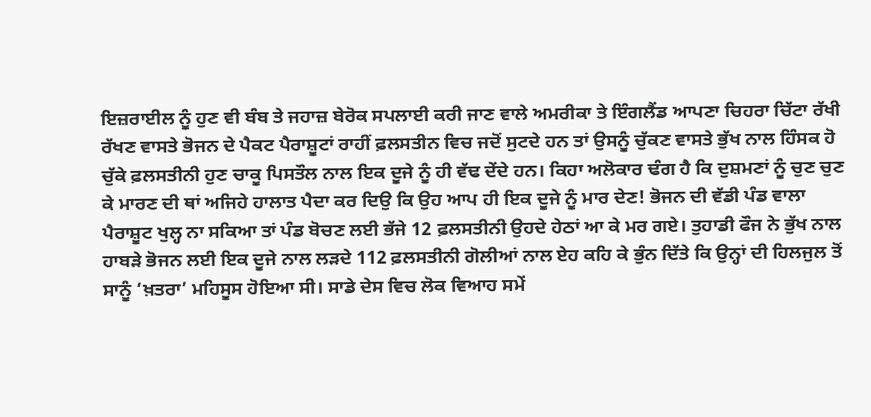ਇਜ਼ਰਾਈਲ ਨੂੰ ਹੁਣ ਵੀ ਬੰਬ ਤੇ ਜਹਾਜ਼ ਬੇਰੋਕ ਸਪਲਾਈ ਕਰੀ ਜਾਣ ਵਾਲੇ ਅਮਰੀਕਾ ਤੇ ਇੰਗਲੈਂਡ ਆਪਣਾ ਚਿਹਰਾ ਚਿੱਟਾ ਰੱਖੀ ਰੱਖਣ ਵਾਸਤੇ ਭੋਜਨ ਦੇ ਪੈਕਟ ਪੈਰਾਸ਼ੂਟਾਂ ਰਾਹੀਂ ਫ਼ਲਸਤੀਨ ਵਿਚ ਜਦੋਂ ਸੁਟਦੇ ਹਨ ਤਾਂ ਉਸਨੂੰ ਚੁੱਕਣ ਵਾਸਤੇ ਭੁੱਖ ਨਾਲ ਹਿੰਸਕ ਹੋ ਚੁੱਕੇ ਫ਼ਲਸਤੀਨੀ ਹੁਣ ਚਾਕੂ ਪਿਸਤੌਲ ਨਾਲ ਇਕ ਦੂਜੇ ਨੂੰ ਹੀ ਵੱਢ ਦੇਂਦੇ ਹਨ। ਕਿਹਾ ਅਲੋਕਾਰ ਢੰਗ ਹੈ ਕਿ ਦੁਸ਼ਮਣਾਂ ਨੂੰ ਚੁਣ ਚੁਣ ਕੇ ਮਾਰਣ ਦੀ ਥਾਂ ਅਜਿਹੇ ਹਾਲਾਤ ਪੈਦਾ ਕਰ ਦਿਉ ਕਿ ਉਹ ਆਪ ਹੀ ਇਕ ਦੂਜੇ ਨੂੰ ਮਾਰ ਦੇਣ! ਭੋਜਨ ਦੀ ਵੱਡੀ ਪੰਡ ਵਾਲਾ ਪੈਰਾਸ਼ੂਟ ਖੁਲ੍ਹ ਨਾ ਸਕਿਆ ਤਾਂ ਪੰਡ ਬੋਚਣ ਲਈ ਭੱਜੇ 12 ਫ਼ਲਸਤੀਨੀ ਉਹਦੇ ਹੇਠਾਂ ਆ ਕੇ ਮਰ ਗਏ। ਤੁਹਾਡੀ ਫੌਜ ਨੇ ਭੁੱਖ ਨਾਲ ਹਾਬੜੇ ਭੋਜਨ ਲਈ ਇਕ ਦੂਜੇ ਨਾਲ ਲੜਦੇ 112 ਫ਼ਲਸਤੀਨੀ ਗੋਲੀਆਂ ਨਾਲ ਏਹ ਕਹਿ ਕੇ ਭੁੰਨ ਦਿੱਤੇ ਕਿ ਉਨ੍ਹਾਂ ਦੀ ਹਿਲਜੁਲ ਤੋਂ ਸਾਨੂੰ ‘ਖ਼ਤਰਾ’ ਮਹਿਸੂਸ ਹੋਇਆ ਸੀ। ਸਾਡੇ ਦੇਸ ਵਿਚ ਲੋਕ ਵਿਆਹ ਸਮੇਂ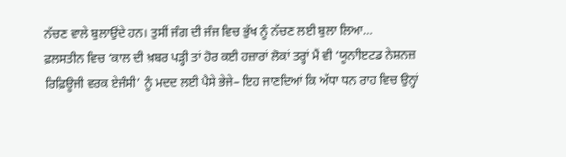ਨੱਚਣ ਵਾਲੇ ਬੁਲਾਉਂਦੇ ਹਨ। ਤੁਸੀਂ ਜੰਗ ਦੀ ਜੰਜ ਵਿਚ ਭੁੱਖ ਨੂੰ ਨੱਚਣ ਲਈ ਬੁਲਾ ਲਿਆ…
ਫ਼ਲਸਤੀਨ ਵਿਚ ‘ਕਾਲ ਦੀ ਖ਼ਬਰ ਪੜ੍ਹੀ ਤਾਂ ਹੋਰ ਕਈ ਹਜ਼ਾਰਾਂ ਲੋਕਾਂ ਤਰ੍ਹਾਂ ਮੈਂ ਵੀ ‘ਯੂਨਾੀੲਟਡ ਨੇਸ਼ਨਜ਼ ਰਿਫ਼ਿਊਜੀ ਵਰਕ ਏਜੰਸੀ’ ਨੂੰ ਮਦਦ ਲਈ ਪੈਸੇ ਭੇਜੇ– ਇਹ ਜਾਣਦਿਆਂ ਕਿ ਅੱਧਾ ਧਨ ਰਾਹ ਵਿਚ ਉਨ੍ਹਾਂ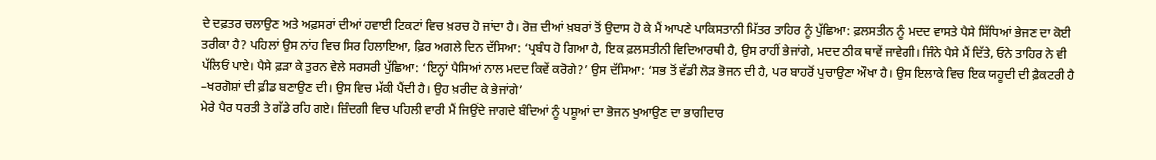ਦੇ ਦਫ਼ਤਰ ਚਲਾਉਣ ਅਤੇ ਅਫ਼ਸਰਾਂ ਦੀਆਂ ਹਵਾਈ ਟਿਕਟਾਂ ਵਿਚ ਖ਼ਰਚ ਹੋ ਜਾਂਦਾ ਹੈ। ਰੋਜ਼ ਦੀਆਂ ਖ਼ਬਰਾਂ ਤੋਂ ਉਦਾਸ ਹੋ ਕੇ ਮੈਂ ਆਪਣੇ ਪਾਕਿਸਤਾਨੀ ਮਿੱਤਰ ਤਾਹਿਰ ਨੂੰ ਪੁੱਛਿਆ: ਫ਼ਲਸਤੀਨ ਨੂੰ ਮਦਦ ਵਾਸਤੇ ਪੈਸੇ ਸਿੱਧਿਆਂ ਭੇਜਣ ਦਾ ਕੋਈ ਤਰੀਕਾ ਹੈ? ਪਹਿਲਾਂ ਉਸ ਨਾਂਹ ਵਿਚ ਸਿਰ ਹਿਲਾਇਆ, ਫ਼ਿਰ ਅਗਲੇ ਦਿਨ ਦੱਸਿਆ: ‘ਪ੍ਰਬੰਧ ਹੋ ਗਿਆ ਹੈ, ਇਕ ਫ਼ਲਸਤੀਨੀ ਵਿਦਿਆਰਥੀ ਹੈ, ਉਸ ਰਾਹੀਂ ਭੇਜਾਂਗੇ, ਮਦਦ ਠੀਕ ਥਾਵੇਂ ਜਾਵੇਗੀ। ਜਿੰਨੇ ਪੈਸੇ ਮੈਂ ਦਿੱਤੇ, ਓਨੇ ਤਾਹਿਰ ਨੇ ਵੀ ਪੱਲਿਓਂ ਪਾਏ। ਪੈਸੇ ਫ਼ੜਾ ਕੇ ਤੁਰਨ ਵੇਲੇ ਸਰਸਰੀ ਪੁੱਛਿਆ: ‘ਇਨ੍ਹਾਂ ਪੈਸਿਆਂ ਨਾਲ ਮਦਦ ਕਿਵੇਂ ਕਰੋਗੇ?’ ਉਸ ਦੱਸਿਆ: ‘ਸਭ ਤੋਂ ਵੱਡੀ ਲੋੜ ਭੋਜਨ ਦੀ ਹੈ, ਪਰ ਬਾਹਰੋਂ ਪੁਚਾਉਣਾ ਔਖਾ ਹੈ। ਉਸ ਇਲਾਕੇ ਵਿਚ ਇਕ ਯਹੂਦੀ ਦੀ ਫ਼ੈਕਟਰੀ ਹੈ –ਖਰਗੋਸ਼ਾਂ ਦੀ ਫ਼ੀਡ ਬਣਾਉਣ ਦੀ। ਉਸ ਵਿਚ ਮੱਕੀ ਪੈਂਦੀ ਹੈ। ਉਹ ਖ਼ਰੀਦ ਕੇ ਭੇਜਾਂਗੇ’
ਮੇਰੇ ਪੈਰ ਧਰਤੀ ਤੇ ਗੱਡੇ ਰਹਿ ਗਏ। ਜ਼ਿੰਦਗੀ ਵਿਚ ਪਹਿਲੀ ਵਾਰੀ ਮੈਂ ਜਿਉਂਦੇ ਜਾਗਦੇ ਬੰਦਿਆਂ ਨੂੰ ਪਸ਼ੂਆਂ ਦਾ ਭੋਜਨ ਖੁਆਉਣ ਦਾ ਭਾਗੀਦਾਰ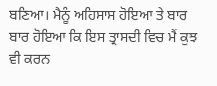ਬਣਿਆ। ਮੈਨੂੰ ਅਹਿਸਾਸ ਹੋਇਆ ਤੇ ਬਾਰ ਬਾਰ ਹੋਇਆ ਕਿ ਇਸ ਤ੍ਰਾਸਦੀ ਵਿਚ ਮੈਂ ਕੁਝ ਵੀ ਕਰਨ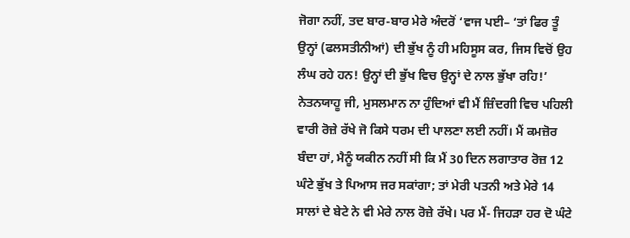ਜੋਗਾ ਨਹੀਂ, ਤਦ ਬਾਰ-ਬਾਰ ਮੇਰੇ ਅੰਦਰੋਂ ‘ਵਾਜ ਪਈ– ‘ਤਾਂ ਫਿਰ ਤੂੰ ਉਨ੍ਹਾਂ (ਫਲਸਤੀਨੀਆਂ) ਦੀ ਭੁੱਖ ਨੂੰ ਹੀ ਮਹਿਸੂਸ ਕਰ, ਜਿਸ ਵਿਚੋਂ ਉਹ ਲੰਘ ਰਹੇ ਹਨ! ਉਨ੍ਹਾਂ ਦੀ ਭੁੱਖ ਵਿਚ ਉਨ੍ਹਾਂ ਦੇ ਨਾਲ ਭੁੱਖਾ ਰਹਿ!’
ਨੇਤਨਯਾਹੂ ਜੀ, ਮੁਸਲਮਾਨ ਨਾ ਹੁੰਦਿਆਂ ਵੀ ਮੈਂ ਜ਼ਿੰਦਗੀ ਵਿਚ ਪਹਿਲੀ ਵਾਰੀ ਰੋਜ਼ੇ ਰੱਖੇ ਜੋ ਕਿਸੇ ਧਰਮ ਦੀ ਪਾਲਣਾ ਲਈ ਨਹੀਂ। ਮੈਂ ਕਮਜ਼ੋਰ ਬੰਦਾ ਹਾਂ, ਮੈਨੂੰ ਯਕੀਨ ਨਹੀਂ ਸੀ ਕਿ ਮੈਂ 30 ਦਿਨ ਲਗਾਤਾਰ ਰੋਜ਼ 12 ਘੰਟੇ ਭੁੱਖ ਤੇ ਪਿਆਸ ਜਰ ਸਕਾਂਗਾ; ਤਾਂ ਮੇਰੀ ਪਤਨੀ ਅਤੇ ਮੇਰੇ 14 ਸਾਲਾਂ ਦੇ ਬੇਟੇ ਨੇ ਵੀ ਮੇਰੇ ਨਾਲ ਰੋਜ਼ੇ ਰੱਖੇ। ਪਰ ਮੈਂ- ਜਿਹੜਾ ਹਰ ਦੋ ਘੰਟੇ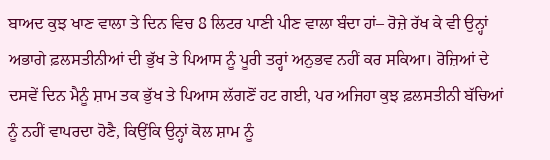ਬਾਅਦ ਕੁਝ ਖਾਣ ਵਾਲਾ ਤੇ ਦਿਨ ਵਿਚ 8 ਲਿਟਰ ਪਾਣੀ ਪੀਣ ਵਾਲਾ ਬੰਦਾ ਹਾਂ– ਰੋਜ਼ੇ ਰੱਖ ਕੇ ਵੀ ਉਨ੍ਹਾਂ ਅਭਾਗੇ ਫ਼ਲਸਤੀਨੀਆਂ ਦੀ ਭੁੱਖ ਤੇ ਪਿਆਸ ਨੂੰ ਪੂਰੀ ਤਰ੍ਹਾਂ ਅਨੁਭਵ ਨਹੀਂ ਕਰ ਸਕਿਆ। ਰੋਜ਼ਿਆਂ ਦੇ ਦਸਵੇਂ ਦਿਨ ਮੈਨੂੰ ਸ਼ਾਮ ਤਕ ਭੁੱਖ ਤੇ ਪਿਆਸ ਲੱਗਣੋਂ ਹਟ ਗਈ, ਪਰ ਅਜਿਹਾ ਕੁਝ ਫ਼ਲਸਤੀਨੀ ਬੱਚਿਆਂ ਨੂੰ ਨਹੀਂ ਵਾਪਰਦਾ ਹੋਣੈ, ਕਿਉਂਕਿ ਉਨ੍ਹਾਂ ਕੋਲ ਸ਼ਾਮ ਨੂੰ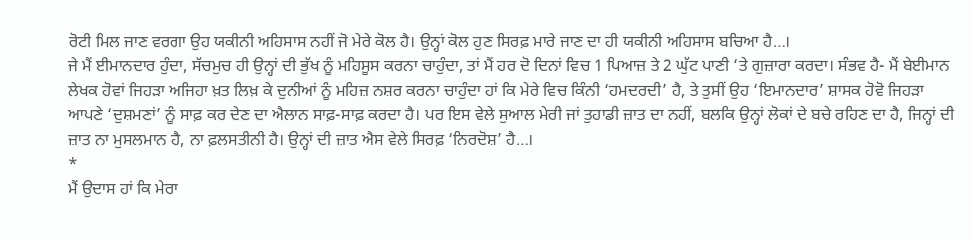ਰੋਟੀ ਮਿਲ ਜਾਣ ਵਰਗਾ ਉਹ ਯਕੀਨੀ ਅਹਿਸਾਸ ਨਹੀਂ ਜੋ ਮੇਰੇ ਕੋਲ ਹੈ। ਉਨ੍ਹਾਂ ਕੋਲ ਹੁਣ ਸਿਰਫ਼ ਮਾਰੇ ਜਾਣ ਦਾ ਹੀ ਯਕੀਨੀ ਅਹਿਸਾਸ ਬਚਿਆ ਹੈ…।
ਜੇ ਮੈਂ ਈਮਾਨਦਾਰ ਹੁੰਦਾ, ਸੱਚਮੁਚ ਹੀ ਉਨ੍ਹਾਂ ਦੀ ਭੁੱਖ ਨੂੰ ਮਹਿਸੂਸ ਕਰਨਾ ਚਾਹੁੰਦਾ, ਤਾਂ ਮੈਂ ਹਰ ਦੋ ਦਿਨਾਂ ਵਿਚ 1 ਪਿਆਜ਼ ਤੇ 2 ਘੁੱਟ ਪਾਣੀ ‘ਤੇ ਗੁਜ਼ਾਰਾ ਕਰਦਾ। ਸੰਭਵ ਹੈ- ਮੈਂ ਬੇਈਮਾਨ ਲੇਖਕ ਹੋਵਾਂ ਜਿਹੜਾ ਅਜਿਹਾ ਖ਼ਤ ਲਿਖ਼ ਕੇ ਦੁਨੀਆਂ ਨੂੰ ਮਹਿਜ਼ ਨਸ਼ਰ ਕਰਨਾ ਚਾਹੁੰਦਾ ਹਾਂ ਕਿ ਮੇਰੇ ਵਿਚ ਕਿੰਨੀ ‘ਹਮਦਰਦੀ’ ਹੈ, ਤੇ ਤੁਸੀਂ ਉਹ ‘ਇਮਾਨਦਾਰ’ ਸ਼ਾਸਕ ਹੋਵੋ ਜਿਹੜਾ ਆਪਣੇ ‘ਦੁਸ਼ਮਣਾਂ’ ਨੂੰ ਸਾਫ਼ ਕਰ ਦੇਣ ਦਾ ਐਲਾਨ ਸਾਫ਼-ਸਾਫ਼ ਕਰਦਾ ਹੈ। ਪਰ ਇਸ ਵੇਲੇ ਸੁਆਲ ਮੇਰੀ ਜਾਂ ਤੁਹਾਡੀ ਜ਼ਾਤ ਦਾ ਨਹੀਂ, ਬਲਕਿ ਉਨ੍ਹਾਂ ਲੋਕਾਂ ਦੇ ਬਚੇ ਰਹਿਣ ਦਾ ਹੈ, ਜਿਨ੍ਹਾਂ ਦੀ ਜ਼ਾਤ ਨਾ ਮੁਸਲਮਾਨ ਹੈ, ਨਾ ਫ਼ਲਸਤੀਨੀ ਹੈ। ਉਨ੍ਹਾਂ ਦੀ ਜ਼ਾਤ ਐਸ ਵੇਲੇ ਸਿਰਫ਼ ‘ਨਿਰਦੋਸ਼’ ਹੈ…।
*
ਮੈਂ ਉਦਾਸ ਹਾਂ ਕਿ ਮੇਰਾ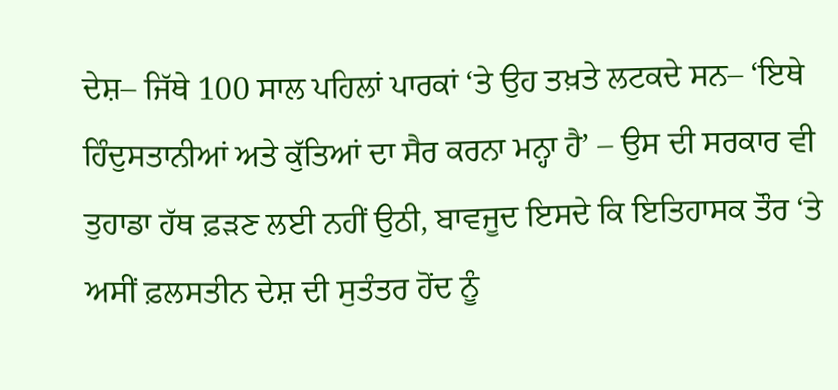ਦੇਸ਼– ਜਿੱਥੇ 100 ਸਾਲ ਪਹਿਲਾਂ ਪਾਰਕਾਂ ‘ਤੇ ਉਹ ਤਖ਼ਤੇ ਲਟਕਦੇ ਸਨ– ‘ਇਥੇ ਹਿੰਦੁਸਤਾਨੀਆਂ ਅਤੇ ਕੁੱਤਿਆਂ ਦਾ ਸੈਰ ਕਰਨਾ ਮਨ੍ਹਾ ਹੈ’ – ਉਸ ਦੀ ਸਰਕਾਰ ਵੀ ਤੁਹਾਡਾ ਹੱਥ ਫ਼ੜਣ ਲਈ ਨਹੀਂ ਉਠੀ, ਬਾਵਜੂਦ ਇਸਦੇ ਕਿ ਇਤਿਹਾਸਕ ਤੌਰ ‘ਤੇ ਅਸੀਂ ਫ਼ਲਸਤੀਨ ਦੇਸ਼ ਦੀ ਸੁਤੰਤਰ ਹੋਂਦ ਨੂੰ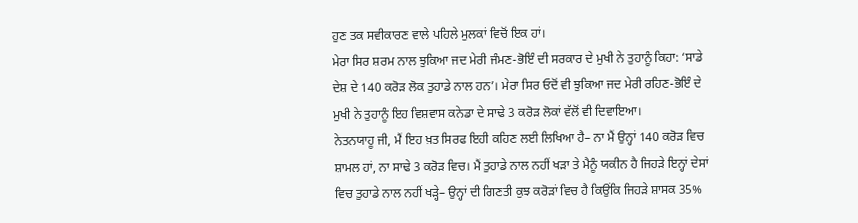ਹੁਣ ਤਕ ਸਵੀਕਾਰਣ ਵਾਲੇ ਪਹਿਲੇ ਮੁਲਕਾਂ ਵਿਚੋਂ ਇਕ ਹਾਂ।
ਮੇਰਾ ਸਿਰ ਸ਼ਰਮ ਨਾਲ ਝੁਕਿਆ ਜਦ ਮੇਰੀ ਜੰਮਣ-ਭੋਇੰ ਦੀ ਸਰਕਾਰ ਦੇ ਮੁਖੀ ਨੇ ਤੁਹਾਨੂੰ ਕਿਹਾ: ‘ਸਾਡੇ ਦੇਸ਼ ਦੇ 140 ਕਰੋੜ ਲੋਕ ਤੁਹਾਡੇ ਨਾਲ ਹਨ’। ਮੇਰਾ ਸਿਰ ਓਦੋਂ ਵੀ ਝੁਕਿਆ ਜਦ ਮੇਰੀ ਰਹਿਣ-ਭੋਇੰ ਦੇ ਮੁਖੀ ਨੇ ਤੁਹਾਨੂੰ ਇਹ ਵਿਸ਼ਵਾਸ ਕਨੇਡਾ ਦੇ ਸਾਢੇ 3 ਕਰੋੜ ਲੋਕਾਂ ਵੱਲੋਂ ਵੀ ਦਿਵਾਇਆ।
ਨੇਤਨਯਾਹੂ ਜੀ, ਮੈਂ ਇਹ ਖ਼ਤ ਸਿਰਫ ਇਹੀ ਕਹਿਣ ਲਈ ਲਿਖਿਆ ਹੈ– ਨਾ ਮੈਂ ਉਨ੍ਹਾਂ 140 ਕਰੋੜ ਵਿਚ ਸ਼ਾਮਲ ਹਾਂ, ਨਾ ਸਾਢੇ 3 ਕਰੋੜ ਵਿਚ। ਮੈਂ ਤੁਹਾਡੇ ਨਾਲ ਨਹੀਂ ਖੜਾ ਤੇ ਮੈਨੂੰ ਯਕੀਨ ਹੈ ਜਿਹੜੇ ਇਨ੍ਹਾਂ ਦੇਸਾਂ ਵਿਚ ਤੁਹਾਡੇ ਨਾਲ ਨਹੀਂ ਖੜ੍ਹੇ– ਉਨ੍ਹਾਂ ਦੀ ਗਿਣਤੀ ਕੁਝ ਕਰੋੜਾਂ ਵਿਚ ਹੈ ਕਿਉਂਕਿ ਜਿਹੜੇ ਸ਼ਾਸਕ 35%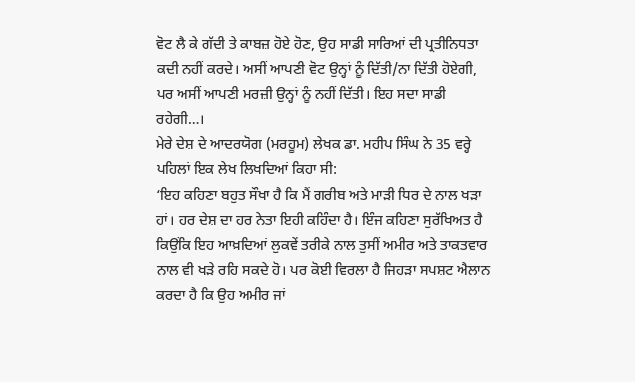ਵੋਟ ਲੈ ਕੇ ਗੱਦੀ ਤੇ ਕਾਬਜ਼ ਹੋਏ ਹੋਣ, ਉਹ ਸਾਡੀ ਸਾਰਿਆਂ ਦੀ ਪ੍ਰਤੀਨਿਧਤਾ ਕਦੀ ਨਹੀਂ ਕਰਦੇ। ਅਸੀਂ ਆਪਣੀ ਵੋਟ ਉਨ੍ਹਾਂ ਨੂੰ ਦਿੱਤੀ/ਨਾ ਦਿੱਤੀ ਹੋਏਗੀ, ਪਰ ਅਸੀਂ ਆਪਣੀ ਮਰਜ਼ੀ ਉਨ੍ਹਾਂ ਨੂੰ ਨਹੀਂ ਦਿੱਤੀ। ਇਹ ਸਦਾ ਸਾਡੀ ਰਹੇਗੀ…।
ਮੇਰੇ ਦੇਸ਼ ਦੇ ਆਦਰਯੋਗ (ਮਰਹੂਮ) ਲੇਖਕ ਡਾ. ਮਹੀਪ ਸਿੰਘ ਨੇ 35 ਵਰ੍ਹੇ ਪਹਿਲਾਂ ਇਕ ਲੇਖ ਲਿਖਦਿਆਂ ਕਿਹਾ ਸੀ:
‘ਇਹ ਕਹਿਣਾ ਬਹੁਤ ਸੌਖਾ ਹੈ ਕਿ ਮੈਂ ਗਰੀਬ ਅਤੇ ਮਾੜੀ ਧਿਰ ਦੇ ਨਾਲ ਖੜਾ ਹਾਂ। ਹਰ ਦੇਸ਼ ਦਾ ਹਰ ਨੇਤਾ ਇਹੀ ਕਹਿੰਦਾ ਹੈ। ਇੰਜ ਕਹਿਣਾ ਸੁਰੱਖਿਅਤ ਹੈ ਕਿਉਂਕਿ ਇਹ ਆਖ਼ਦਿਆਂ ਲੁਕਵੇਂ ਤਰੀਕੇ ਨਾਲ ਤੁਸੀਂ ਅਮੀਰ ਅਤੇ ਤਾਕਤਵਾਰ ਨਾਲ ਵੀ ਖੜੇ ਰਹਿ ਸਕਦੇ ਹੋ। ਪਰ ਕੋਈ ਵਿਰਲਾ ਹੈ ਜਿਹੜਾ ਸਪਸ਼ਟ ਐਲਾਨ ਕਰਦਾ ਹੈ ਕਿ ਉਹ ਅਮੀਰ ਜਾਂ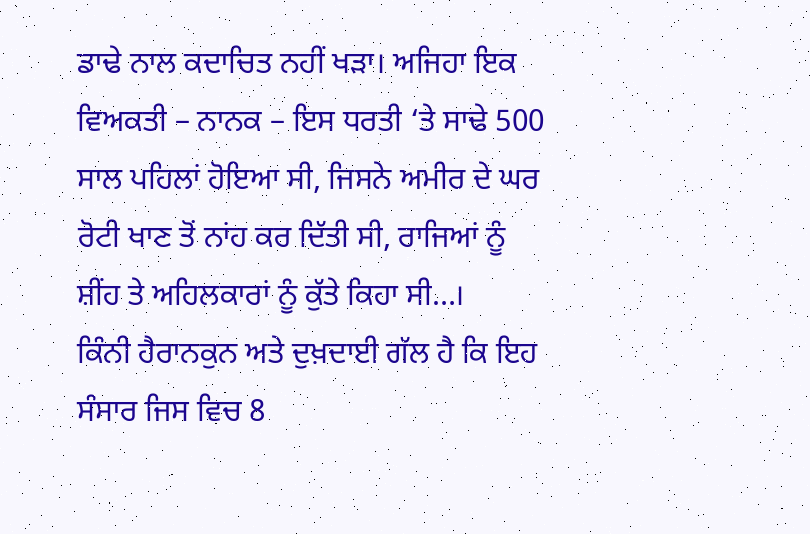ਡਾਢੇ ਨਾਲ ਕਦਾਚਿਤ ਨਹੀਂ ਖੜਾ। ਅਜਿਹਾ ਇਕ ਵਿਅਕਤੀ – ਨਾਨਕ – ਇਸ ਧਰਤੀ ‘ਤੇ ਸਾਢੇ 500 ਸਾਲ ਪਹਿਲਾਂ ਹੋਇਆ ਸੀ, ਜਿਸਨੇ ਅਮੀਰ ਦੇ ਘਰ ਰੋਟੀ ਖਾਣ ਤੋਂ ਨਾਂਹ ਕਰ ਦਿੱਤੀ ਸੀ, ਰਾਜਿਆਂ ਨੂੰ ਸ਼ੀਂਹ ਤੇ ਅਹਿਲਕਾਰਾਂ ਨੂੰ ਕੁੱਤੇ ਕਿਹਾ ਸੀ…।
ਕਿੰਨੀ ਹੈਰਾਨਕੁਨ ਅਤੇ ਦੁਖ਼ਦਾਈ ਗੱਲ ਹੈ ਕਿ ਇਹ ਸੰਸਾਰ ਜਿਸ ਵਿਚ 8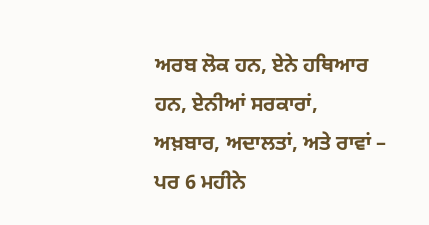ਅਰਬ ਲੋਕ ਹਨ, ਏਨੇ ਹਥਿਆਰ ਹਨ, ਏਨੀਆਂ ਸਰਕਾਰਾਂ, ਅਖ਼ਬਾਰ, ਅਦਾਲਤਾਂ, ਅਤੇ ਰਾਵਾਂ – ਪਰ 6 ਮਹੀਨੇ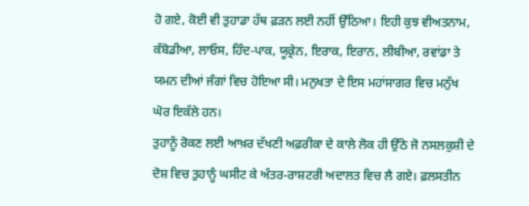ਹੋ ਗਏ, ਕੋਈ ਵੀ ਤੁਹਾਡਾ ਹੱਥ ਫ਼ੜਨ ਲਈ ਨਹੀਂ ਉੱਠਿਆ। ਇਹੀ ਕੁਝ ਵੀਅਤਨਾਮ, ਕੰਬੋਡੀਆ, ਲਾਓਸ, ਹਿੰਦ-ਪਾਕ, ਯੂਕ੍ਰੇਨ, ਇਰਾਕ, ਇਰਾਨ, ਲੀਬੀਆ, ਰਵਾਂਡਾ ਤੇ ਯਮਨ ਦੀਆਂ ਜੰਗਾਂ ਵਿਚ ਹੋਇਆ ਸੀ। ਮਨੁਖਤਾ ਦੇ ਇਸ ਮਹਾਂਸਾਗਰ ਵਿਚ ਮਨੁੱਖ ਘੋਰ ਇਕੱਲੇ ਹਨ।
ਤੁਹਾਨੂੰ ਰੋਕਣ ਲਈ ਆਖ਼ਰ ਦੱਖਣੀ ਅਫ਼ਰੀਕਾ ਦੇ ਕਾਲੇ ਲੋਕ ਹੀ ਉੱਠੇ ਜੋ ਨਸਲਕੁਸ਼ੀ ਦੇ ਦੋਸ਼ ਵਿਚ ਤੁਹਾਨੂੰ ਘਸੀਟ ਕੇ ਅੰਤਰ-ਰਾਸ਼ਟਰੀ ਅਦਾਲਤ ਵਿਚ ਲੈ ਗਏ। ਫ਼ਲਸਤੀਨ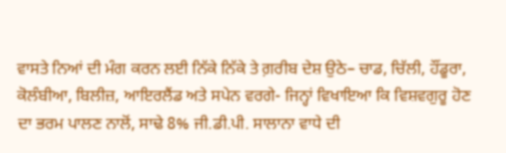ਵਾਸਤੇ ਨਿਆਂ ਦੀ ਮੰਗ ਕਰਨ ਲਈ ਨਿੱਕੇ ਨਿੱਕੇ ਤੇ ਗ਼ਰੀਬ ਦੇਸ਼ ਉਠੇ– ਚਾਡ, ਚਿੱਲੀ, ਹੌਂਡੂਰਾ, ਕੋਲੰਬੀਆ, ਬਿਲੀਜ਼, ਆਇਰਲੈਂਡ ਅਤੇ ਸਪੇਨ ਵਰਗੇ- ਜਿਨ੍ਹਾਂ ਵਿਖਾਇਆ ਕਿ ਵਿਸ਼ਵਗੁਰੂ ਹੋਣ ਦਾ ਭਰਮ ਪਾਲਣ ਨਾਲੋਂ, ਸਾਢੇ 8% ਜੀ.ਡੀ.ਪੀ. ਸਾਲਾਨਾ ਵਾਧੇ ਦੀ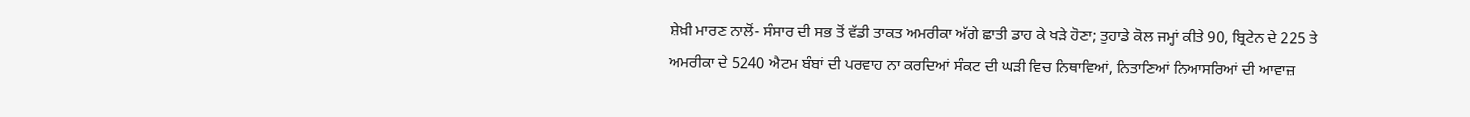ਸ਼ੇਖ਼ੀ ਮਾਰਣ ਨਾਲੋਂ- ਸੰਸਾਰ ਦੀ ਸਭ ਤੋਂ ਵੱਡੀ ਤਾਕਤ ਅਮਰੀਕਾ ਅੱਗੇ ਛਾਤੀ ਡਾਹ ਕੇ ਖੜੇ ਹੋਣਾ; ਤੁਹਾਡੇ ਕੋਲ ਜਮ੍ਹਾਂ ਕੀਤੇ 90, ਬ੍ਰਿਟੇਨ ਦੇ 225 ਤੇ ਅਮਰੀਕਾ ਦੇ 5240 ਐਟਮ ਬੰਬਾਂ ਦੀ ਪਰਵਾਹ ਨਾ ਕਰਦਿਆਂ ਸੰਕਟ ਦੀ ਘੜੀ ਵਿਚ ਨਿਥਾਵਿਆਂ, ਨਿਤਾਣਿਆਂ ਨਿਆਸਰਿਆਂ ਦੀ ਆਵਾਜ਼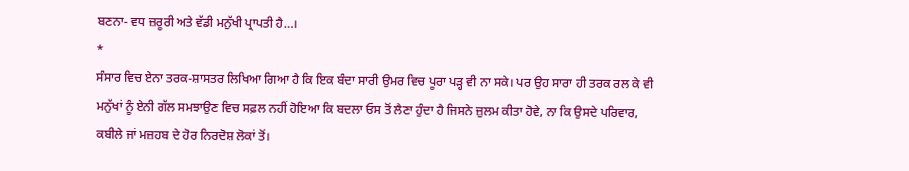ਬਣਨਾ- ਵਧ ਜ਼ਰੂਰੀ ਅਤੇ ਵੱਡੀ ਮਨੁੱਖੀ ਪ੍ਰਾਪਤੀ ਹੈ…।
*
ਸੰਸਾਰ ਵਿਚ ਏਨਾ ਤਰਕ-ਸ਼ਾਸਤਰ ਲਿਖਿਆ ਗਿਆ ਹੈ ਕਿ ਇਕ ਬੰਦਾ ਸਾਰੀ ਉਮਰ ਵਿਚ ਪੂਰਾ ਪੜ੍ਹ ਵੀ ਨਾ ਸਕੇ। ਪਰ ਉਹ ਸਾਰਾ ਹੀ ਤਰਕ ਰਲ ਕੇ ਵੀ ਮਨੁੱਖਾਂ ਨੂੰ ਏਨੀ ਗੱਲ ਸਮਝਾਉਣ ਵਿਚ ਸਫ਼ਲ ਨਹੀਂ ਹੋਇਆ ਕਿ ਬਦਲਾ ਓਸ ਤੋਂ ਲੈਣਾ ਹੁੰਦਾ ਹੈ ਜਿਸਨੇ ਜ਼ੁਲਮ ਕੀਤਾ ਹੋਵੇ, ਨਾ ਕਿ ਉਸਦੇ ਪਰਿਵਾਰ, ਕਬੀਲੇ ਜਾਂ ਮਜ਼ਹਬ ਦੇ ਹੋਰ ਨਿਰਦੋਸ਼ ਲੋਕਾਂ ਤੋਂ।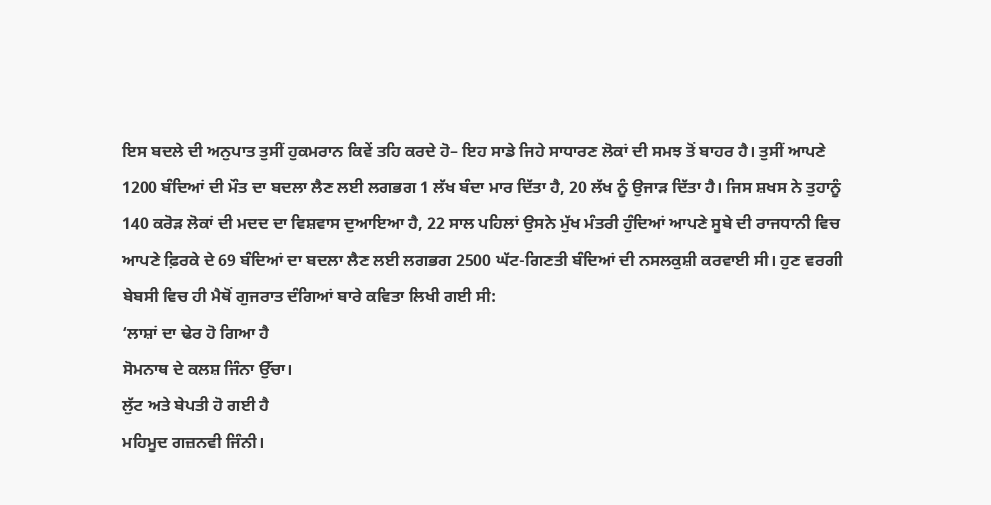ਇਸ ਬਦਲੇ ਦੀ ਅਨੁਪਾਤ ਤੁਸੀਂ ਹੁਕਮਰਾਨ ਕਿਵੇਂ ਤਹਿ ਕਰਦੇ ਹੋ– ਇਹ ਸਾਡੇ ਜਿਹੇ ਸਾਧਾਰਣ ਲੋਕਾਂ ਦੀ ਸਮਝ ਤੋਂ ਬਾਹਰ ਹੈ। ਤੁਸੀਂ ਆਪਣੇ 1200 ਬੰਦਿਆਂ ਦੀ ਮੌਤ ਦਾ ਬਦਲਾ ਲੈਣ ਲਈ ਲਗਭਗ 1 ਲੱਖ ਬੰਦਾ ਮਾਰ ਦਿੱਤਾ ਹੈ, 20 ਲੱਖ ਨੂੰ ਉਜਾੜ ਦਿੱਤਾ ਹੈ। ਜਿਸ ਸ਼ਖਸ ਨੇ ਤੁਹਾਨੂੰ 140 ਕਰੋੜ ਲੋਕਾਂ ਦੀ ਮਦਦ ਦਾ ਵਿਸ਼ਵਾਸ ਦੁਆਇਆ ਹੈ, 22 ਸਾਲ ਪਹਿਲਾਂ ਉਸਨੇ ਮੁੱਖ ਮੰਤਰੀ ਹੁੰਦਿਆਂ ਆਪਣੇ ਸੂਬੇ ਦੀ ਰਾਜਧਾਨੀ ਵਿਚ ਆਪਣੇ ਫ਼ਿਰਕੇ ਦੇ 69 ਬੰਦਿਆਂ ਦਾ ਬਦਲਾ ਲੈਣ ਲਈ ਲਗਭਗ 2500 ਘੱਟ-ਗਿਣਤੀ ਬੰਦਿਆਂ ਦੀ ਨਸਲਕੁਸ਼ੀ ਕਰਵਾਈ ਸੀ। ਹੁਣ ਵਰਗੀ ਬੇਬਸੀ ਵਿਚ ਹੀ ਮੈਥੋਂ ਗੁਜਰਾਤ ਦੰਗਿਆਂ ਬਾਰੇ ਕਵਿਤਾ ਲਿਖੀ ਗਈ ਸੀ:
‘ਲਾਸ਼ਾਂ ਦਾ ਢੇਰ ਹੋ ਗਿਆ ਹੈ
ਸੋਮਨਾਥ ਦੇ ਕਲਸ਼ ਜਿੰਨਾ ਉੱਚਾ।
ਲੁੱਟ ਅਤੇ ਬੇਪਤੀ ਹੋ ਗਈ ਹੈ
ਮਹਿਮੂਦ ਗਜ਼ਨਵੀ ਜਿੰਨੀ।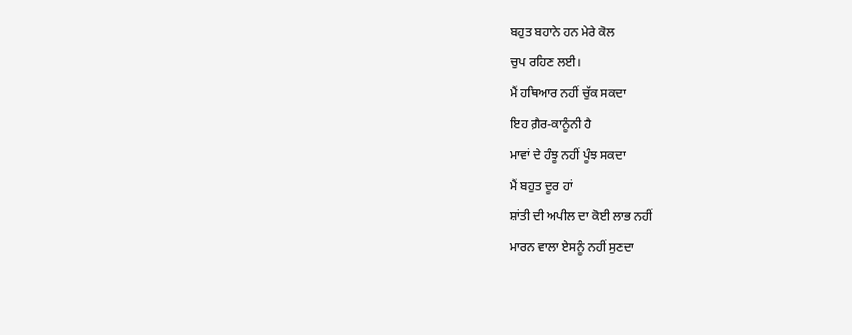ਬਹੁਤ ਬਹਾਨੇ ਹਨ ਮੇਰੇ ਕੋਲ
ਚੁਪ ਰਹਿਣ ਲਈ।
ਮੈਂ ਹਥਿਆਰ ਨਹੀਂ ਚੁੱਕ ਸਕਦਾ
ਇਹ ਗ਼ੈਰ-ਕਾਨੂੰਨੀ ਹੈ
ਮਾਵਾਂ ਦੇ ਹੰਝੂ ਨਹੀਂ ਪੂੰਝ ਸਕਦਾ
ਮੈਂ ਬਹੁਤ ਦੂਰ ਹਾਂ
ਸ਼ਾਂਤੀ ਦੀ ਅਪੀਲ ਦਾ ਕੋਈ ਲਾਭ ਨਹੀਂ
ਮਾਰਨ ਵਾਲਾ ਏਸਨੂੰ ਨਹੀਂ ਸੁਣਦਾ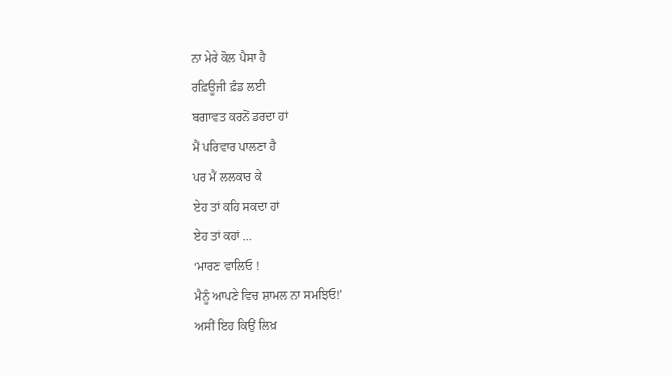ਨਾ ਮੇਰੇ ਕੋਲ ਪੈਸਾ ਹੈ
ਰਫ਼ਿਊਜੀ ਫ਼ੰਡ ਲਈ
ਬਗਾਵਤ ਕਰਨੋਂ ਡਰਦਾ ਹਾਂ
ਮੈਂ ਪਰਿਵਾਰ ਪਾਲਣਾ ਹੈ
ਪਰ ਮੈਂ ਲਲਕਾਰ ਕੇ
ਏਹ ਤਾਂ ਕਹਿ ਸਕਦਾ ਹਾਂ
ਏਹ ਤਾਂ ਕਹਾਂ …
‘ਮਾਰਣ ਵਾਲਿਓ !
ਮੈਨੂੰ ਆਪਣੇ ਵਿਚ ਸ਼ਾਮਲ ਨਾ ਸਮਝਿਓ!’
ਅਸੀਂ ਇਹ ਕਿਉਂ ਲਿਖ਼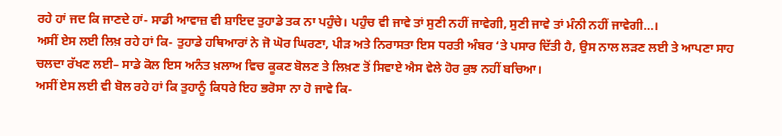ਰਹੇ ਹਾਂ ਜਦ ਕਿ ਜਾਣਦੇ ਹਾਂ- ਸਾਡੀ ਆਵਾਜ਼ ਵੀ ਸ਼ਾਇਦ ਤੁਹਾਡੇ ਤਕ ਨਾ ਪਹੁੰਚੇ। ਪਹੁੰਚ ਵੀ ਜਾਵੇ ਤਾਂ ਸੁਣੀ ਨਹੀਂ ਜਾਵੇਗੀ, ਸੁਣੀ ਜਾਵੇ ਤਾਂ ਮੰਨੀ ਨਹੀਂ ਜਾਵੇਗੀ…।
ਅਸੀਂ ਏਸ ਲਈ ਲਿਖ਼ ਰਹੇ ਹਾਂ ਕਿ- ਤੁਹਾਡੇ ਹਥਿਆਰਾਂ ਨੇ ਜੋ ਘੋਰ ਘਿਰਣਾ, ਪੀੜ ਅਤੇ ਨਿਰਾਸਤਾ ਇਸ ਧਰਤੀ ਅੰਬਰ ‘ਤੇ ਪਸਾਰ ਦਿੱਤੀ ਹੈ, ਉਸ ਨਾਲ ਲੜਣ ਲਈ ਤੇ ਆਪਣਾ ਸਾਹ ਚਲਦਾ ਰੱਖਣ ਲਈ– ਸਾਡੇ ਕੋਲ ਇਸ ਅਨੰਤ ਖ਼ਲਾਅ ਵਿਚ ਕੂਕਣ ਬੋਲਣ ਤੇ ਲਿਖ਼ਣ ਤੋਂ ਸਿਵਾਏ ਐਸ ਵੇਲੇ ਹੋਰ ਕੁਝ ਨਹੀਂ ਬਚਿਆ।
ਅਸੀਂ ਏਸ ਲਈ ਵੀ ਬੋਲ ਰਹੇ ਹਾਂ ਕਿ ਤੁਹਾਨੂੰ ਕਿਧਰੇ ਇਹ ਭਰੋਸਾ ਨਾ ਹੋ ਜਾਵੇ ਕਿ-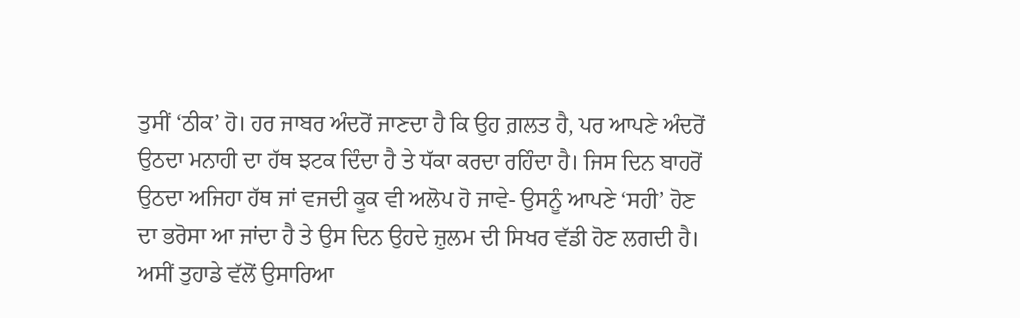ਤੁਸੀਂ ‘ਠੀਕ’ ਹੋ। ਹਰ ਜਾਬਰ ਅੰਦਰੋਂ ਜਾਣਦਾ ਹੈ ਕਿ ਉਹ ਗ਼ਲਤ ਹੈ, ਪਰ ਆਪਣੇ ਅੰਦਰੋਂ ਉਠਦਾ ਮਨਾਹੀ ਦਾ ਹੱਥ ਝਟਕ ਦਿੰਦਾ ਹੈ ਤੇ ਧੱਕਾ ਕਰਦਾ ਰਹਿੰਦਾ ਹੈ। ਜਿਸ ਦਿਨ ਬਾਹਰੋਂ ਉਠਦਾ ਅਜਿਹਾ ਹੱਥ ਜਾਂ ਵਜਦੀ ਕੂਕ ਵੀ ਅਲੋਪ ਹੋ ਜਾਵੇ- ਉਸਨੂੰ ਆਪਣੇ ‘ਸਹੀ’ ਹੋਣ ਦਾ ਭਰੋਸਾ ਆ ਜਾਂਦਾ ਹੈ ਤੇ ਉਸ ਦਿਨ ਉਹਦੇ ਜ਼ੁਲਮ ਦੀ ਸਿਖਰ ਵੱਡੀ ਹੋਣ ਲਗਦੀ ਹੈ।
ਅਸੀਂ ਤੁਹਾਡੇ ਵੱਲੋਂ ਉਸਾਰਿਆ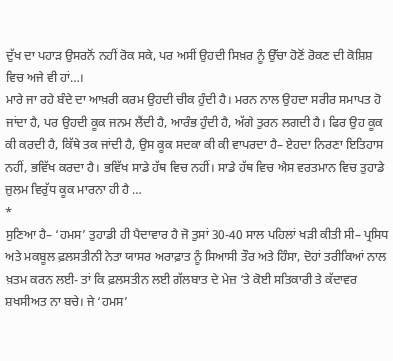ਦੁੱਖ ਦਾ ਪਹਾੜ ਉਸਰਨੋਂ ਨਹੀਂ ਰੋਕ ਸਕੇ, ਪਰ ਅਸੀਂ ਉਹਦੀ ਸਿਖ਼ਰ ਨੂੰ ਉੱਚਾ ਹੋਣੋਂ ਰੋਕਣ ਦੀ ਕੋਸ਼ਿਸ਼ ਵਿਚ ਅਜੇ ਵੀ ਹਾਂ…।
ਮਾਰੇ ਜਾ ਰਹੇ ਬੰਦੇ ਦਾ ਆਖ਼ਰੀ ਕਰਮ ਉਹਦੀ ਚੀਕ ਹੁੰਦੀ ਹੈ। ਮਰਨ ਨਾਲ ਉਹਦਾ ਸਰੀਰ ਸਮਾਪਤ ਹੋ ਜਾਂਦਾ ਹੈ, ਪਰ ਉਹਦੀ ਕੂਕ ਜਨਮ ਲੈਂਦੀ ਹੈ, ਆਰੰਭ ਹੁੰਦੀ ਹੈ, ਅੱਗੇ ਤੁਰਨ ਲਗਦੀ ਹੈ। ਫਿਰ ਉਹ ਕੂਕ ਕੀ ਕਰਦੀ ਹੈ, ਕਿੱਥੇ ਤਕ ਜਾਂਦੀ ਹੈ, ਉਸ ਕੂਕ ਸਦਕਾ ਕੀ ਕੀ ਵਾਪਰਦਾ ਹੈ– ਏਹਦਾ ਨਿਰਣਾ ਇਤਿਹਾਸ ਨਹੀਂ, ਭਵਿੱਖ ਕਰਦਾ ਹੈ। ਭਵਿੱਖ ਸਾਡੇ ਹੱਥ ਵਿਚ ਨਹੀਂ। ਸਾਡੇ ਹੱਥ ਵਿਚ ਐਸ ਵਰਤਮਾਨ ਵਿਚ ਤੁਹਾਡੇ ਜ਼ੁਲਮ ਵਿਰੁੱਧ ਕੂਕ ਮਾਰਨਾ ਹੀ ਹੈ …
*
ਸੁਣਿਆ ਹੈ– ‘ਹਮਸ’ ਤੁਹਾਡੀ ਹੀ ਪੈਦਾਵਾਰ ਹੈ ਜੋ ਤੁਸਾਂ 30-40 ਸਾਲ ਪਹਿਲਾਂ ਖੜੀ ਕੀਤੀ ਸੀ– ਪ੍ਰਸਿਧ ਅਤੇ ਮਕਬੂਲ ਫ਼ਲਸਤੀਨੀ ਨੇਤਾ ਯਾਸਰ ਅਰਾਫ਼ਾਤ ਨੂੰ ਸਿਆਸੀ ਤੌਰ ਅਤੇ ਹਿੰਸਾ, ਦੋਹਾਂ ਤਰੀਕਿਆਂ ਨਾਲ ਖ਼ਤਮ ਕਰਨ ਲਈ- ਤਾਂ ਕਿ ਫ਼ਲਸਤੀਨ ਲਈ ਗੱਲਬਾਤ ਦੇ ਮੇਜ਼ ‘ਤੇ ਕੋਈ ਸਤਿਕਾਰੀ ਤੇ ਕੱਦਾਵਰ ਸ਼ਖਸੀਅਤ ਨਾ ਬਚੇ। ਜੇ ‘ਹਮਸ’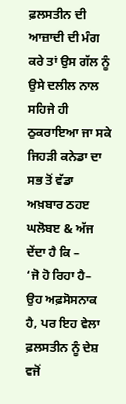ਫ਼ਲਸਤੀਨ ਦੀ ਆਜ਼ਾਦੀ ਦੀ ਮੰਗ ਕਰੇ ਤਾਂ ਉਸ ਗੱਲ ਨੂੰ ਉਸੇ ਦਲੀਲ ਨਾਲ ਸਹਿਜੇ ਹੀ ਠੁਕਰਾਇਆ ਜਾ ਸਕੇ ਜਿਹੜੀ ਕਨੇਡਾ ਦਾ ਸਭ ਤੋਂ ਵੱਡਾ ਅਖ਼ਬਾਰ ਠਹੲ ਘਲੋਬੲ & ਅੱਜ ਦੇਂਦਾ ਹੈ ਕਿ –
‘ਜੋ ਹੋ ਰਿਹਾ ਹੈ– ਉਹ ਅਫ਼ਸੋਸਨਾਕ ਹੈ, ਪਰ ਇਹ ਵੇਲਾ ਫ਼ਲਸਤੀਨ ਨੂੰ ਦੇਸ਼ ਵਜੋਂ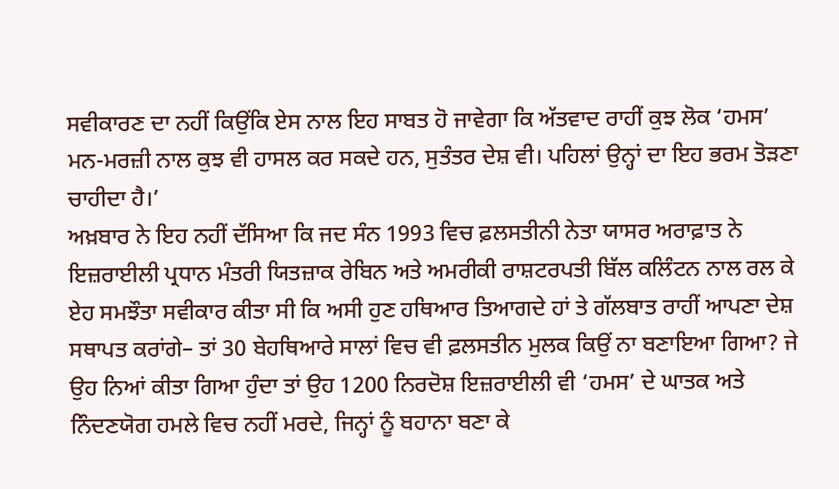ਸਵੀਕਾਰਣ ਦਾ ਨਹੀਂ ਕਿਉਂਕਿ ਏਸ ਨਾਲ ਇਹ ਸਾਬਤ ਹੋ ਜਾਵੇਗਾ ਕਿ ਅੱਤਵਾਦ ਰਾਹੀਂ ਕੁਝ ਲੋਕ ‘ਹਮਸ’ ਮਨ-ਮਰਜ਼ੀ ਨਾਲ ਕੁਝ ਵੀ ਹਾਸਲ ਕਰ ਸਕਦੇ ਹਨ, ਸੁਤੰਤਰ ਦੇਸ਼ ਵੀ। ਪਹਿਲਾਂ ਉਨ੍ਹਾਂ ਦਾ ਇਹ ਭਰਮ ਤੋੜਣਾ ਚਾਹੀਦਾ ਹੈ।’
ਅਖ਼ਬਾਰ ਨੇ ਇਹ ਨਹੀਂ ਦੱਸਿਆ ਕਿ ਜਦ ਸੰਨ 1993 ਵਿਚ ਫ਼ਲਸਤੀਨੀ ਨੇਤਾ ਯਾਸਰ ਅਰਾਫ਼ਾਤ ਨੇ ਇਜ਼ਰਾਈਲੀ ਪ੍ਰਧਾਨ ਮੰਤਰੀ ਯਿਤਜ਼ਾਕ ਰੇਬਿਨ ਅਤੇ ਅਮਰੀਕੀ ਰਾਸ਼ਟਰਪਤੀ ਬਿੱਲ ਕਲਿੰਟਨ ਨਾਲ ਰਲ ਕੇ ਏਹ ਸਮਝੌਤਾ ਸਵੀਕਾਰ ਕੀਤਾ ਸੀ ਕਿ ਅਸੀ ਹੁਣ ਹਥਿਆਰ ਤਿਆਗਦੇ ਹਾਂ ਤੇ ਗੱਲਬਾਤ ਰਾਹੀਂ ਆਪਣਾ ਦੇਸ਼ ਸਥਾਪਤ ਕਰਾਂਗੇ– ਤਾਂ 30 ਬੇਹਥਿਆਰੇ ਸਾਲਾਂ ਵਿਚ ਵੀ ਫ਼ਲਸਤੀਨ ਮੁਲਕ ਕਿਉਂ ਨਾ ਬਣਾਇਆ ਗਿਆ? ਜੇ ਉਹ ਨਿਆਂ ਕੀਤਾ ਗਿਆ ਹੁੰਦਾ ਤਾਂ ਉਹ 1200 ਨਿਰਦੋਸ਼ ਇਜ਼ਰਾਈਲੀ ਵੀ ‘ਹਮਸ’ ਦੇ ਘਾਤਕ ਅਤੇ ਨਿੰਦਣਯੋਗ ਹਮਲੇ ਵਿਚ ਨਹੀਂ ਮਰਦੇ, ਜਿਨ੍ਹਾਂ ਨੂੰ ਬਹਾਨਾ ਬਣਾ ਕੇ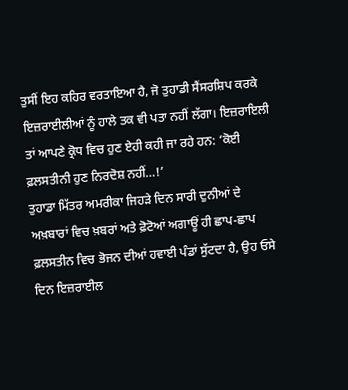ਤੁਸੀਂ ਇਹ ਕਹਿਰ ਵਰਤਾਇਆ ਹੈ, ਜੋ ਤੁਹਾਡੀ ਸੈਂਸਰਸ਼ਿਪ ਕਰਕੇ ਇਜ਼ਰਾਈਲੀਆਂ ਨੂੰ ਹਾਲੇ ਤਕ ਵੀ ਪਤਾ ਨਹੀਂ ਲੱਗਾ। ਇਜ਼ਰਾਇਲੀ ਤਾਂ ਆਪਣੇ ਕ੍ਰੋਧ ਵਿਚ ਹੁਣ ਏਹੀ ਕਹੀ ਜਾ ਰਹੇ ਹਨ: ‘ਕੋਈ ਫ਼ਲਸਤੀਨੀ ਹੁਣ ਨਿਰਦੋਸ਼ ਨਹੀਂ…!’
ਤੁਹਾਡਾ ਮਿੱਤਰ ਅਮਰੀਕਾ ਜਿਹੜੇ ਦਿਨ ਸਾਰੀ ਦੁਨੀਆਂ ਦੇ ਅਖ਼ਬਾਰਾਂ ਵਿਚ ਖ਼ਬਰਾਂ ਅਤੇ ਫ਼ੋਟੋਆਂ ਅਗਾਊਂ ਹੀ ਛਾਪ-ਛਾਪ ਫ਼ਲਸਤੀਨ ਵਿਚ ਭੋਜਨ ਦੀਆਂ ਹਵਾਈ ਪੰਡਾਂ ਸੁੱਟਦਾ ਹੈ, ਉਹ ਓਸੇ ਦਿਨ ਇਜ਼ਰਾਈਲ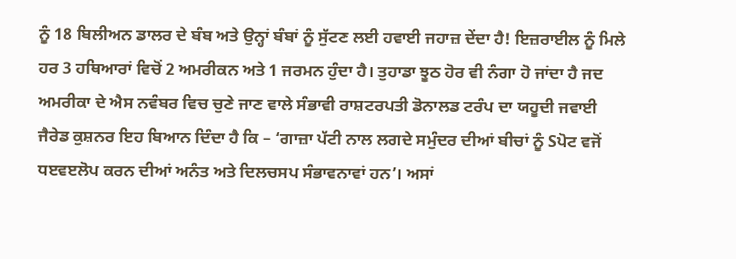ਨੂੰ 18 ਬਿਲੀਅਨ ਡਾਲਰ ਦੇ ਬੰਬ ਅਤੇ ਉਨ੍ਹਾਂ ਬੰਬਾਂ ਨੂੰ ਸੁੱਟਣ ਲਈ ਹਵਾਈ ਜਹਾਜ਼ ਦੇਂਦਾ ਹੈ! ਇਜ਼ਰਾਈਲ ਨੂੰ ਮਿਲੇ ਹਰ 3 ਹਥਿਆਰਾਂ ਵਿਚੋਂ 2 ਅਮਰੀਕਨ ਅਤੇ 1 ਜਰਮਨ ਹੁੰਦਾ ਹੈ। ਤੁਹਾਡਾ ਝੂਠ ਹੋਰ ਵੀ ਨੰਗਾ ਹੋ ਜਾਂਦਾ ਹੈ ਜਦ ਅਮਰੀਕਾ ਦੇ ਐਸ ਨਵੰਬਰ ਵਿਚ ਚੁਣੇ ਜਾਣ ਵਾਲੇ ਸੰਭਾਵੀ ਰਾਸ਼ਟਰਪਤੀ ਡੋਨਾਲਡ ਟਰੰਪ ਦਾ ਯਹੂਦੀ ਜਵਾਈ ਜੈਰੇਡ ਕੁਸ਼ਨਰ ਇਹ ਬਿਆਨ ਦਿੰਦਾ ਹੈ ਕਿ – ‘ਗਾਜ਼ਾ ਪੱਟੀ ਨਾਲ ਲਗਦੇ ਸਮੁੰਦਰ ਦੀਆਂ ਬੀਚਾਂ ਨੂੰ Sਪੋਟ ਵਜੋਂ ਧੲਵੲਲੋਪ ਕਰਨ ਦੀਆਂ ਅਨੰਤ ਅਤੇ ਦਿਲਚਸਪ ਸੰਭਾਵਨਾਵਾਂ ਹਨ’। ਅਸਾਂ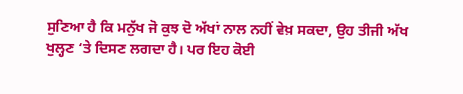ਸੁਣਿਆ ਹੈ ਕਿ ਮਨੁੱਖ ਜੋ ਕੁਝ ਦੋ ਅੱਖਾਂ ਨਾਲ ਨਹੀਂ ਵੇਖ਼ ਸਕਦਾ, ਉਹ ਤੀਜੀ ਅੱਖ ਖੁਲ੍ਹਣ ‘ਤੇ ਦਿਸਣ ਲਗਦਾ ਹੈ। ਪਰ ਇਹ ਕੋਈ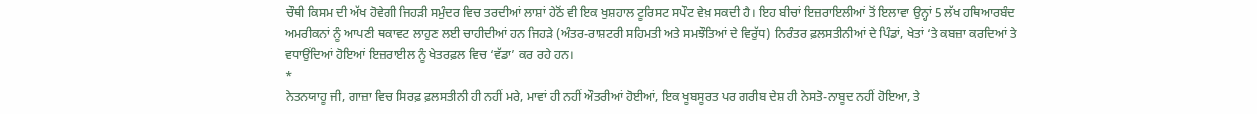ਚੌਥੀ ਕਿਸਮ ਦੀ ਅੱਖ ਹੋਵੇਗੀ ਜਿਹੜੀ ਸਮੁੰਦਰ ਵਿਚ ਤਰਦੀਆਂ ਲਾਸ਼ਾਂ ਹੇਠੋਂ ਵੀ ਇਕ ਖੁਸ਼ਹਾਲ ਟੂਰਿਸਟ ਸਪੌਟ ਵੇਖ਼ ਸਕਦੀ ਹੈ। ਇਹ ਬੀਚਾਂ ਇਜ਼ਰਾਇਲੀਆਂ ਤੋਂ ਇਲਾਵਾ ਉਨ੍ਹਾਂ 5 ਲੱਖ ਹਥਿਆਰਬੰਦ ਅਮਰੀਕਨਾਂ ਨੂੰ ਆਪਣੀ ਥਕਾਵਟ ਲਾਹੁਣ ਲਈ ਚਾਹੀਦੀਆਂ ਹਨ ਜਿਹੜੇ (ਅੰਤਰ-ਰਾਸ਼ਟਰੀ ਸਹਿਮਤੀ ਅਤੇ ਸਮਝੌਤਿਆਂ ਦੇ ਵਿਰੁੱਧ) ਨਿਰੰਤਰ ਫ਼ਲਸਤੀਨੀਆਂ ਦੇ ਪਿੰਡਾਂ, ਖੇਤਾਂ ‘ਤੇ ਕਬਜ਼ਾ ਕਰਦਿਆਂ ਤੇ ਵਧਾਉਂਦਿਆਂ ਹੋਇਆਂ ਇਜ਼ਰਾਈਲ ਨੂੰ ਖੇਤਰਫ਼ਲ ਵਿਚ ‘ਵੱਡਾ’ ਕਰ ਰਹੇ ਹਨ।
*
ਨੇਤਨਯਾਹੂ ਜੀ, ਗਾਜ਼ਾ ਵਿਚ ਸਿਰਫ਼ ਫ਼ਲਸਤੀਨੀ ਹੀ ਨਹੀਂ ਮਰੇ, ਮਾਵਾਂ ਹੀ ਨਹੀਂ ਔਤਰੀਆਂ ਹੋਈਆਂ, ਇਕ ਖੂਬਸੂਰਤ ਪਰ ਗਰੀਬ ਦੇਸ਼ ਹੀ ਨੇਸਤੋ-ਨਾਬੂਦ ਨਹੀਂ ਹੋਇਆ, ਤੇ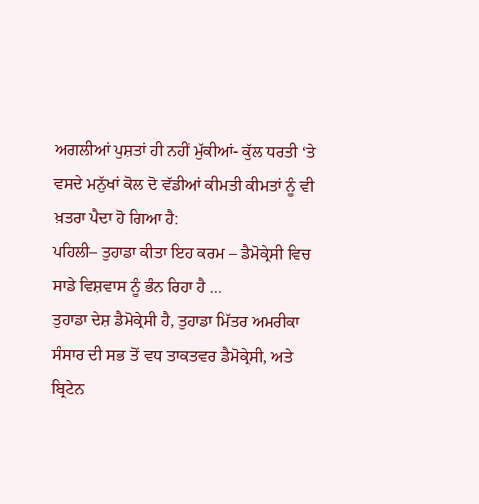ਅਗਲੀਆਂ ਪੁਸ਼ਤਾਂ ਹੀ ਨਹੀਂ ਮੁੱਕੀਆਂ- ਕੁੱਲ ਧਰਤੀ ‘ਤੇ ਵਸਦੇ ਮਨੁੱਖਾਂ ਕੋਲ ਦੋ ਵੱਡੀਆਂ ਕੀਮਤੀ ਕੀਮਤਾਂ ਨੂੰ ਵੀ ਖ਼ਤਰਾ ਪੈਦਾ ਹੋ ਗਿਆ ਹੈ:
ਪਹਿਲੀ– ਤੁਹਾਡਾ ਕੀਤਾ ਇਹ ਕਰਮ – ਡੈਮੋਕ੍ਰੇਸੀ ਵਿਚ ਸਾਡੇ ਵਿਸ਼ਵਾਸ ਨੂੰ ਭੰਨ ਰਿਹਾ ਹੈ …
ਤੁਹਾਡਾ ਦੇਸ਼ ਡੈਮੋਕ੍ਰੇਸੀ ਹੈ, ਤੁਹਾਡਾ ਮਿੱਤਰ ਅਮਰੀਕਾ ਸੰਸਾਰ ਦੀ ਸਭ ਤੋਂ ਵਧ ਤਾਕਤਵਰ ਡੈਮੋਕ੍ਰੇਸੀ, ਅਤੇ ਬ੍ਰਿਟੇਨ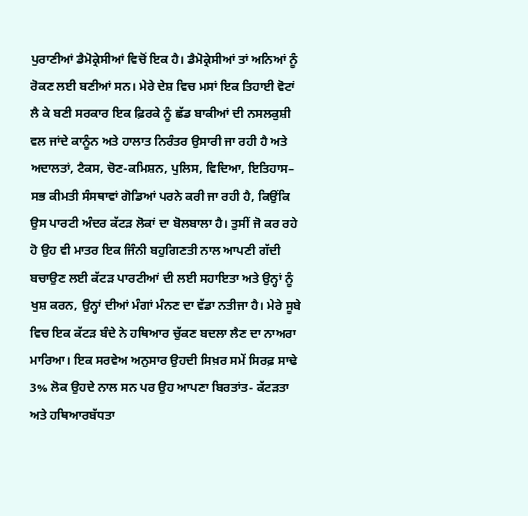ਪੁਰਾਣੀਆਂ ਡੈਮੋਕ੍ਰੇਸੀਆਂ ਵਿਚੋਂ ਇਕ ਹੈ। ਡੈਮੋਕ੍ਰੇਸੀਆਂ ਤਾਂ ਅਨਿਆਂ ਨੂੰ ਰੋਕਣ ਲਈ ਬਣੀਆਂ ਸਨ। ਮੇਰੇ ਦੇਸ਼ ਵਿਚ ਮਸਾਂ ਇਕ ਤਿਹਾਈ ਵੋਟਾਂ ਲੈ ਕੇ ਬਣੀ ਸਰਕਾਰ ਇਕ ਫ਼ਿਰਕੇ ਨੂੰ ਛੱਡ ਬਾਕੀਆਂ ਦੀ ਨਸਲਕੁਸ਼ੀ ਵਲ ਜਾਂਦੇ ਕਾਨੂੰਨ ਅਤੇ ਹਾਲਾਤ ਨਿਰੰਤਰ ਉਸਾਰੀ ਜਾ ਰਹੀ ਹੈ ਅਤੇ ਅਦਾਲਤਾਂ, ਟੈਕਸ, ਚੋਣ-ਕਮਿਸ਼ਨ, ਪੁਲਿਸ, ਵਿਦਿਆ, ਇਤਿਹਾਸ– ਸਭ ਕੀਮਤੀ ਸੰਸਥਾਵਾਂ ਗੋਡਿਆਂ ਪਰਨੇ ਕਰੀ ਜਾ ਰਹੀ ਹੈ, ਕਿਉਂਕਿ ਉਸ ਪਾਰਟੀ ਅੰਦਰ ਕੱਟੜ ਲੋਕਾਂ ਦਾ ਬੋਲਬਾਲਾ ਹੈ। ਤੁਸੀਂ ਜੋ ਕਰ ਰਹੇ ਹੋ ਉਹ ਵੀ ਮਾਤਰ ਇਕ ਜਿੰਨੀ ਬਹੁਗਿਣਤੀ ਨਾਲ ਆਪਣੀ ਗੱਦੀ ਬਚਾਉਣ ਲਈ ਕੱਟੜ ਪਾਰਟੀਆਂ ਦੀ ਲਈ ਸਹਾਇਤਾ ਅਤੇ ਉਨ੍ਹਾਂ ਨੂੰ ਖੁਸ਼ ਕਰਨ, ਉਨ੍ਹਾਂ ਦੀਆਂ ਮੰਗਾਂ ਮੰਨਣ ਦਾ ਵੱਡਾ ਨਤੀਜਾ ਹੈ। ਮੇਰੇ ਸੂਬੇ ਵਿਚ ਇਕ ਕੱਟੜ ਬੰਦੇ ਨੇ ਹਥਿਆਰ ਚੁੱਕਣ ਬਦਲਾ ਲੈਣ ਦਾ ਨਾਅਰਾ ਮਾਰਿਆ। ਇਕ ਸਰਵੇਅ ਅਨੁਸਾਰ ਉਹਦੀ ਸਿਖ਼ਰ ਸਮੇਂ ਸਿਰਫ਼ ਸਾਢੇ 3% ਲੋਕ ਉਹਦੇ ਨਾਲ ਸਨ ਪਰ ਉਹ ਆਪਣਾ ਬਿਰਤਾਂਤ- ਕੱਟੜਤਾ ਅਤੇ ਹਥਿਆਰਬੱਧਤਾ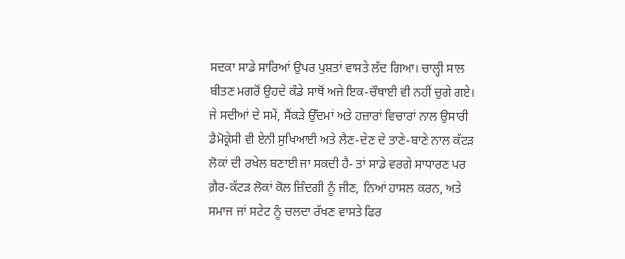ਸਦਕਾ ਸਾਡੇ ਸਾਰਿਆਂ ਉਪਰ ਪੁਸ਼ਤਾਂ ਵਾਸਤੇ ਲੱਦ ਗਿਆ। ਚਾਲ੍ਹੀ ਸਾਲ ਬੀਤਣ ਮਗਰੋਂ ਉਹਦੇ ਕੰਡੇ ਸਾਥੋਂ ਅਜੇ ਇਕ-ਚੌਥਾਈ ਵੀ ਨਹੀਂ ਚੁਗੇ ਗਏ।
ਜੇ ਸਦੀਆਂ ਦੇ ਸਮੇਂ, ਸੈਂਕੜੇ ਉੱਦਮਾਂ ਅਤੇ ਹਜ਼ਾਰਾਂ ਵਿਚਾਰਾਂ ਨਾਲ ਉਸਾਰੀ ਡੈਮੋਕ੍ਰੇਸੀ ਵੀ ਏਨੀ ਸੁਖਿਆਈ ਅਤੇ ਲੈਣ-ਦੇਣ ਦੇ ਤਾਣੇ-ਬਾਣੇ ਨਾਲ ਕੱਟੜ ਲੋਕਾਂ ਦੀ ਰਖੇਲ ਬਣਾਈ ਜਾ ਸਕਦੀ ਹੈ- ਤਾਂ ਸਾਡੇ ਵਰਗੇ ਸਾਧਾਰਣ ਪਰ ਗ਼ੈਰ-ਕੱਟੜ ਲੋਕਾਂ ਕੋਲ ਜ਼ਿੰਦਗੀ ਨੂੰ ਜੀਣ, ਨਿਆਂ ਹਾਸਲ ਕਰਨ, ਅਤੇ ਸਮਾਜ ਜਾਂ ਸਟੇਟ ਨੂੰ ਚਲਦਾ ਰੱਖਣ ਵਾਸਤੇ ਫਿਰ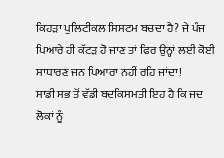ਕਿਹੜਾ ਪੁਲਿਟੀਕਲ ਸਿਸਟਮ ਬਚਦਾ ਹੈ? ਜੇ ਪੰਜ ਪਿਆਰੇ ਹੀ ਕੱਟੜ ਹੋ ਜਾਣ ਤਾਂ ਫਿਰ ਉਨ੍ਹਾਂ ਲਈ ਕੋਈ ਸਾਧਾਰਣ ਜਨ ਪਿਆਰਾ ਨਹੀਂ ਰਹਿ ਜਾਂਦਾ!
ਸਾਡੀ ਸਭ ਤੋਂ ਵੱਡੀ ਬਦਕਿਸਮਤੀ ਇਹ ਹੈ ਕਿ ਜਦ ਲੋਕਾਂ ਨੂੰ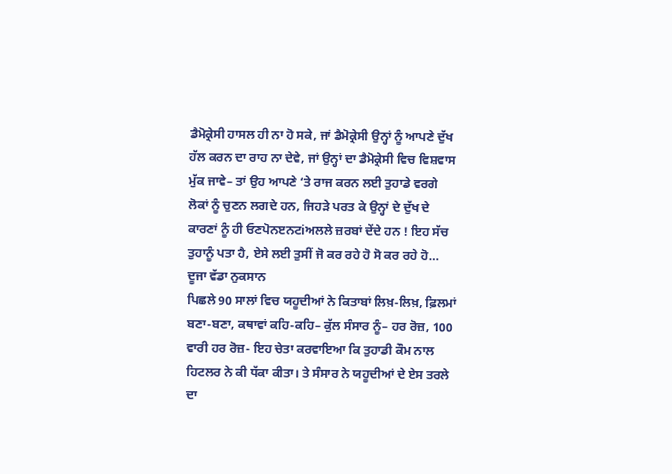ਡੈਮੋਕ੍ਰੇਸੀ ਹਾਸਲ ਹੀ ਨਾ ਹੋ ਸਕੇ, ਜਾਂ ਡੈਮੋਕ੍ਰੇਸੀ ਉਨ੍ਹਾਂ ਨੂੰ ਆਪਣੇ ਦੁੱਖ ਹੱਲ ਕਰਨ ਦਾ ਰਾਹ ਨਾ ਦੇਵੇ, ਜਾਂ ਉਨ੍ਹਾਂ ਦਾ ਡੈਮੋਕ੍ਰੇਸੀ ਵਿਚ ਵਿਸ਼ਵਾਸ ਮੁੱਕ ਜਾਵੇ– ਤਾਂ ਉਹ ਆਪਣੇ ‘ਤੇ ਰਾਜ ਕਰਨ ਲਈ ਤੁਹਾਡੇ ਵਰਗੇ ਲੋਕਾਂ ਨੂੰ ਚੁਣਨ ਲਗਦੇ ਹਨ, ਜਿਹੜੇ ਪਰਤ ਕੇ ਉਨ੍ਹਾਂ ਦੇ ਦੁੱਖ ਦੇ ਕਾਰਣਾਂ ਨੂੰ ਹੀ ਓਣਪੋਨੲਨਟiਅਲਲੇ ਜ਼ਰਬਾਂ ਦੇਂਦੇ ਹਨ ! ਇਹ ਸੱਚ ਤੁਹਾਨੂੰ ਪਤਾ ਹੈ, ਏਸੇ ਲਈ ਤੁਸੀਂ ਜੋ ਕਰ ਰਹੇ ਹੋ ਸੋ ਕਰ ਰਹੇ ਹੋ…
ਦੂਜਾ ਵੱਡਾ ਨੁਕਸਾਨ
ਪਿਛਲੇ 90 ਸਾਲਾਂ ਵਿਚ ਯਹੂਦੀਆਂ ਨੇ ਕਿਤਾਬਾਂ ਲਿਖ਼-ਲਿਖ਼, ਫ਼ਿਲਮਾਂ ਬਣਾ-ਬਣਾ, ਕਥਾਵਾਂ ਕਹਿ-ਕਹਿ– ਕੁੱਲ ਸੰਸਾਰ ਨੂੰ– ਹਰ ਰੋਜ਼, 100 ਵਾਰੀ ਹਰ ਰੋਜ਼- ਇਹ ਚੇਤਾ ਕਰਵਾਇਆ ਕਿ ਤੁਹਾਡੀ ਕੌਮ ਨਾਲ ਹਿਟਲਰ ਨੇ ਕੀ ਧੱਕਾ ਕੀਤਾ। ਤੇ ਸੰਸਾਰ ਨੇ ਯਹੂਦੀਆਂ ਦੇ ਏਸ ਤਰਲੇ ਦਾ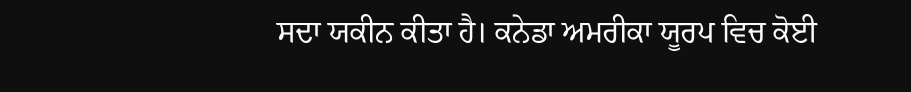ਸਦਾ ਯਕੀਨ ਕੀਤਾ ਹੈ। ਕਨੇਡਾ ਅਮਰੀਕਾ ਯੂਰਪ ਵਿਚ ਕੋਈ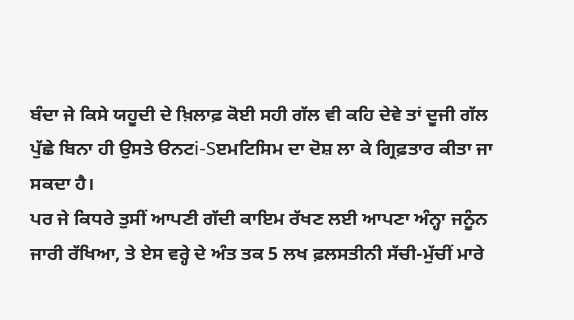ਬੰਦਾ ਜੇ ਕਿਸੇ ਯਹੂਦੀ ਦੇ ਖ਼ਿਲਾਫ਼ ਕੋਈ ਸਹੀ ਗੱਲ ਵੀ ਕਹਿ ਦੇਵੇ ਤਾਂ ਦੂਜੀ ਗੱਲ ਪੁੱਛੇ ਬਿਨਾ ਹੀ ਉਸਤੇ ੳਨਟi-Sੲਮਟਿਸਿਮ ਦਾ ਦੋਸ਼ ਲਾ ਕੇ ਗ੍ਰਿਫ਼ਤਾਰ ਕੀਤਾ ਜਾ ਸਕਦਾ ਹੈ।
ਪਰ ਜੇ ਕਿਧਰੇ ਤੁਸੀਂ ਆਪਣੀ ਗੱਦੀ ਕਾਇਮ ਰੱਖਣ ਲਈ ਆਪਣਾ ਅੰਨ੍ਹਾ ਜਨੂੰਨ ਜਾਰੀ ਰੱਖਿਆ, ਤੇ ਏਸ ਵਰ੍ਹੇ ਦੇ ਅੰਤ ਤਕ 5 ਲਖ ਫ਼ਲਸਤੀਨੀ ਸੱਚੀ-ਮੁੱਚੀਂ ਮਾਰੇ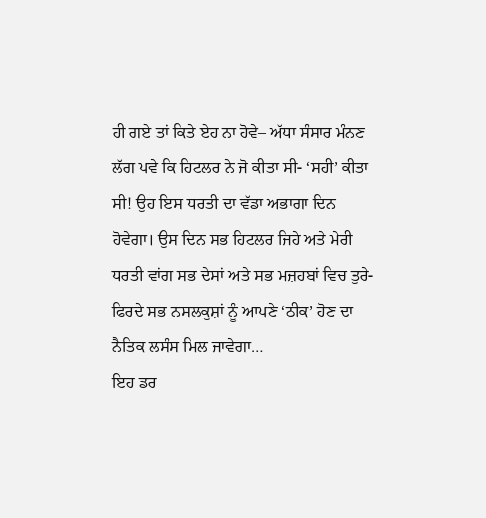ਹੀ ਗਏ ਤਾਂ ਕਿਤੇ ਏਹ ਨਾ ਹੋਵੇ– ਅੱਧਾ ਸੰਸਾਰ ਮੰਨਣ ਲੱਗ ਪਵੇ ਕਿ ਹਿਟਲਰ ਨੇ ਜੋ ਕੀਤਾ ਸੀ- ‘ਸਹੀ’ ਕੀਤਾ ਸੀ! ਉਹ ਇਸ ਧਰਤੀ ਦਾ ਵੱਡਾ ਅਭਾਗਾ ਦਿਨ ਹੋਵੇਗਾ। ਉਸ ਦਿਨ ਸਭ ਹਿਟਲਰ ਜਿਹੇ ਅਤੇ ਮੇਰੀ ਧਰਤੀ ਵਾਂਗ ਸਭ ਦੇਸਾਂ ਅਤੇ ਸਭ ਮਜ਼ਹਬਾਂ ਵਿਚ ਤੁਰੇ-ਫਿਰਦੇ ਸਭ ਨਸਲਕੁਸ਼ਾਂ ਨੂੰ ਆਪਣੇ ‘ਠੀਕ’ ਹੋਣ ਦਾ ਨੈਤਿਕ ਲਸੰਸ ਮਿਲ ਜਾਵੇਗਾ…
ਇਹ ਡਰ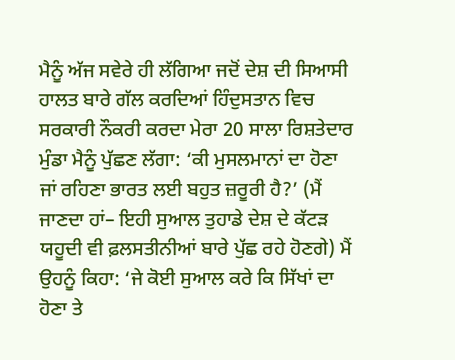ਮੈਨੂੰ ਅੱਜ ਸਵੇਰੇ ਹੀ ਲੱਗਿਆ ਜਦੋਂ ਦੇਸ਼ ਦੀ ਸਿਆਸੀ ਹਾਲਤ ਬਾਰੇ ਗੱਲ ਕਰਦਿਆਂ ਹਿੰਦੁਸਤਾਨ ਵਿਚ ਸਰਕਾਰੀ ਨੌਕਰੀ ਕਰਦਾ ਮੇਰਾ 20 ਸਾਲਾ ਰਿਸ਼ਤੇਦਾਰ ਮੁੰਡਾ ਮੈਨੂੰ ਪੁੱਛਣ ਲੱਗਾ: ‘ਕੀ ਮੁਸਲਮਾਨਾਂ ਦਾ ਹੋਣਾ ਜਾਂ ਰਹਿਣਾ ਭਾਰਤ ਲਈ ਬਹੁਤ ਜ਼ਰੂਰੀ ਹੈ?’ (ਮੈਂ ਜਾਣਦਾ ਹਾਂ– ਇਹੀ ਸੁਆਲ ਤੁਹਾਡੇ ਦੇਸ਼ ਦੇ ਕੱਟੜ ਯਹੂਦੀ ਵੀ ਫ਼ਲਸਤੀਨੀਆਂ ਬਾਰੇ ਪੁੱਛ ਰਹੇ ਹੋਣਗੇ) ਮੈਂ ਉਹਨੂੰ ਕਿਹਾ: ‘ਜੇ ਕੋਈ ਸੁਆਲ ਕਰੇ ਕਿ ਸਿੱਖਾਂ ਦਾ ਹੋਣਾ ਤੇ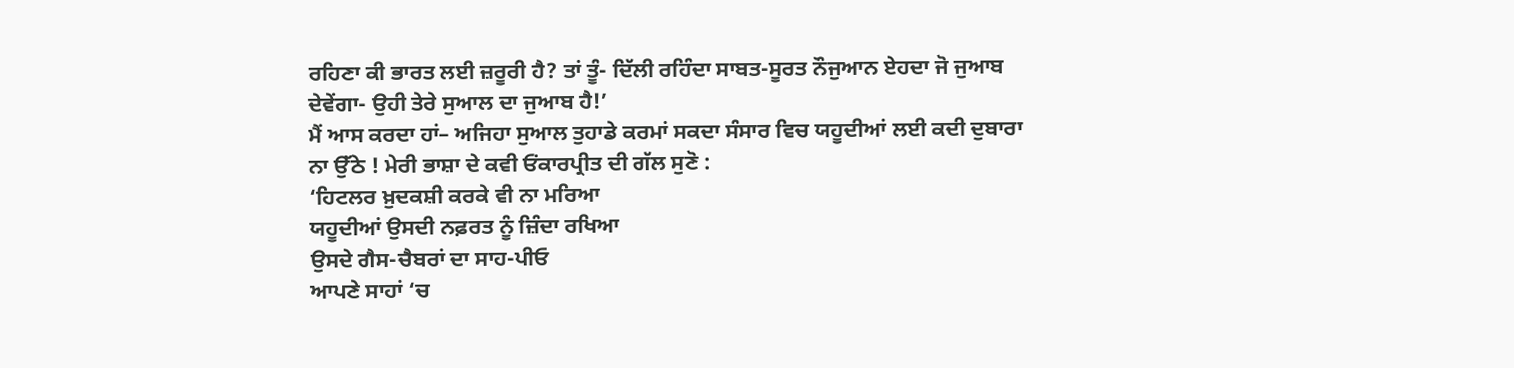ਰਹਿਣਾ ਕੀ ਭਾਰਤ ਲਈ ਜ਼ਰੂਰੀ ਹੈ? ਤਾਂ ਤੂੰ- ਦਿੱਲੀ ਰਹਿੰਦਾ ਸਾਬਤ-ਸੂਰਤ ਨੌਜੁਆਨ ਏਹਦਾ ਜੋ ਜੁਆਬ ਦੇਵੇਂਗਾ- ਉਹੀ ਤੇਰੇ ਸੁਆਲ ਦਾ ਜੁਆਬ ਹੈ!’
ਮੈਂ ਆਸ ਕਰਦਾ ਹਾਂ– ਅਜਿਹਾ ਸੁਆਲ ਤੁਹਾਡੇ ਕਰਮਾਂ ਸਕਦਾ ਸੰਸਾਰ ਵਿਚ ਯਹੂਦੀਆਂ ਲਈ ਕਦੀ ਦੁਬਾਰਾ ਨਾ ਉੱਠੇ ! ਮੇਰੀ ਭਾਸ਼ਾ ਦੇ ਕਵੀ ਓਂਕਾਰਪ੍ਰੀਤ ਦੀ ਗੱਲ ਸੁਣੋ :
‘ਹਿਟਲਰ ਖ਼ੁਦਕਸ਼ੀ ਕਰਕੇ ਵੀ ਨਾ ਮਰਿਆ
ਯਹੂਦੀਆਂ ਉਸਦੀ ਨਫ਼ਰਤ ਨੂੰ ਜ਼ਿੰਦਾ ਰਖਿਆ
ਉਸਦੇ ਗੈਸ-ਚੈਬਰਾਂ ਦਾ ਸਾਹ-ਪੀਓ
ਆਪਣੇ ਸਾਹਾਂ ‘ਚ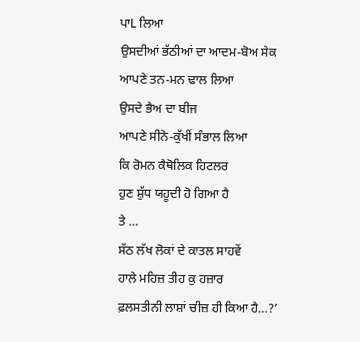ਪਾL ਲਿਆ
ਉਸਦੀਆਂ ਭੱਠੀਆਂ ਦਾ ਆਦਮ-ਬੋਅ ਸੇਕ
ਆਪਣੇ ਤਨ-ਮਨ ਢਾਲ ਲਿਆ
ਉਸਦੇ ਭੈਅ ਦਾ ਬੀਜ
ਆਪਣੇ ਸੀਨੇ-ਕੁੱਖੀਂ ਸੰਭਾਲ ਲਿਆ
ਕਿ ਰੋਮਨ ਕੈਥੋਲਿਕ ਹਿਟਲਰ
ਹੁਣ ਸ਼ੁੱਧ ਯਹੂਦੀ ਹੋ ਗਿਆ ਹੈ
ਤੇ …
ਸੱਠ ਲੱਖ ਲੋਕਾਂ ਦੇ ਕਾਤਲ ਸਾਹਵੇਂ
ਹਾਲੇ ਮਹਿਜ਼ ਤੀਹ ਕੁ ਹਜ਼ਾਰ
ਫ਼ਲਸਤੀਨੀ ਲਾਸ਼ਾਂ ਚੀਜ਼ ਹੀ ਕਿਆ ਹੈ…?’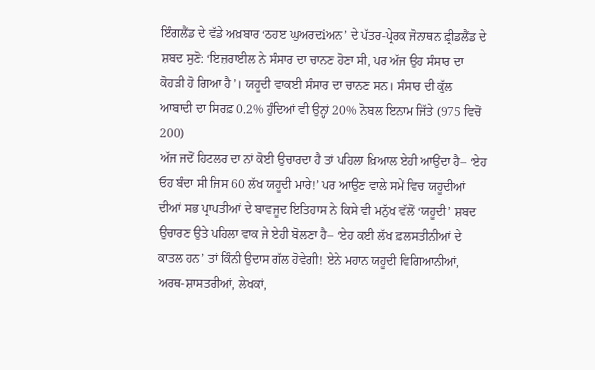ਇੰਗਲੈਂਡ ਦੇ ਵੱਡੇ ਅਖ਼ਬਾਰ ‘ਠਹੲ ਘੁਅਰਦiਅਨ’ ਦੇ ਪੱਤਰ-ਪ੍ਰੇਰਕ ਜੋਨਾਥਨ ਫ਼੍ਰੀਡਲੈਂਡ ਦੇ ਸ਼ਬਦ ਸੁਣੋ: ‘ਇਜ਼ਰਾਈਲ ਨੇ ਸੰਸਾਰ ਦਾ ਚਾਨਣ ਹੋਣਾ ਸੀ, ਪਰ ਅੱਜ ਉਹ ਸੰਸਾਰ ਦਾ ਕੋਹੜੀ ਹੋ ਗਿਆ ਹੈ’। ਯਹੂਦੀ ਵਾਕਈ ਸੰਸਾਰ ਦਾ ਚਾਨਣ ਸਨ। ਸੰਸਾਰ ਦੀ ਕੁੱਲ ਆਬਾਦੀ ਦਾ ਸਿਰਫ਼ 0.2% ਹੁੰਦਿਆਂ ਵੀ ਉਨ੍ਹਾਂ 20% ਨੋਬਲ ਇਨਾਮ ਜਿੱਤੇ (975 ਵਿਚੋਂ 200)
ਅੱਜ ਜਦੋਂ ਹਿਟਲਰ ਦਾ ਨਾਂ ਕੋਈ ਉਚਾਰਦਾ ਹੈ ਤਾਂ ਪਹਿਲਾ ਖ਼ਿਆਲ ਏਹੀ ਆਉਂਦਾ ਹੈ– ‘ਏਹ ਓਹ ਬੰਦਾ ਸੀ ਜਿਸ 60 ਲੱਖ ਯਹੂਦੀ ਮਾਰੇ!’ ਪਰ ਆਉਣ ਵਾਲੇ ਸਮੇਂ ਵਿਚ ਯਹੂਦੀਆਂ ਦੀਆਂ ਸਭ ਪ੍ਰਾਪਤੀਆਂ ਦੇ ਬਾਵਜੂਦ ਇਤਿਹਾਸ ਨੇ ਕਿਸੇ ਵੀ ਮਨੁੱਖ ਵੱਲੋਂ ‘ਯਹੂਦੀ’ ਸ਼ਬਦ ਉਚਾਰਣ ਉਤੇ ਪਹਿਲਾ ਵਾਕ ਜੇ ਏਹੀ ਬੋਲਣਾ ਹੈ– ‘ਏਹ ਕਈ ਲੱਖ ਫ਼ਲਸਤੀਨੀਆਂ ਦੇ ਕਾਤਲ ਹਨ’ ਤਾਂ ਕਿੰਨੀ ਉਦਾਸ ਗੱਲ ਹੋਵੇਗੀ! ਏਨੇ ਮਹਾਨ ਯਹੂਦੀ ਵਿਗਿਆਨੀਆਂ, ਅਰਥ-ਸ਼ਾਸਤਰੀਆਂ, ਲੇਖਕਾਂ,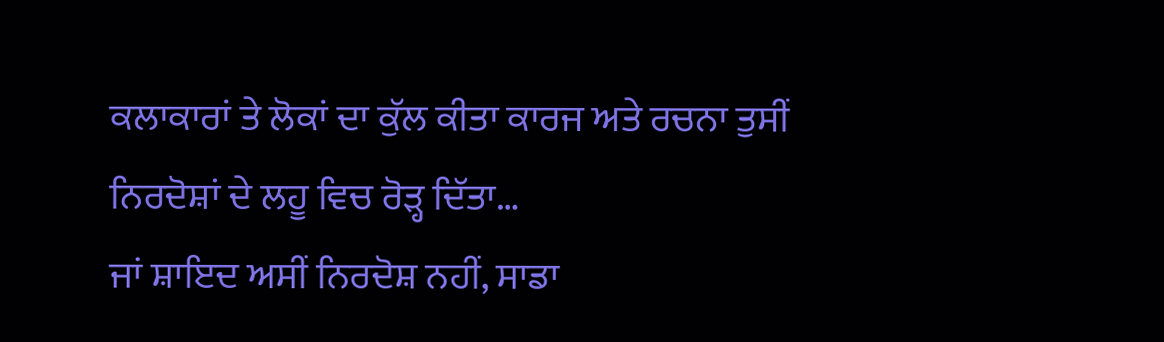ਕਲਾਕਾਰਾਂ ਤੇ ਲੋਕਾਂ ਦਾ ਕੁੱਲ ਕੀਤਾ ਕਾਰਜ ਅਤੇ ਰਚਨਾ ਤੁਸੀਂ ਨਿਰਦੋਸ਼ਾਂ ਦੇ ਲਹੂ ਵਿਚ ਰੋੜ੍ਹ ਦਿੱਤਾ…
ਜਾਂ ਸ਼ਾਇਦ ਅਸੀਂ ਨਿਰਦੋਸ਼ ਨਹੀਂ, ਸਾਡਾ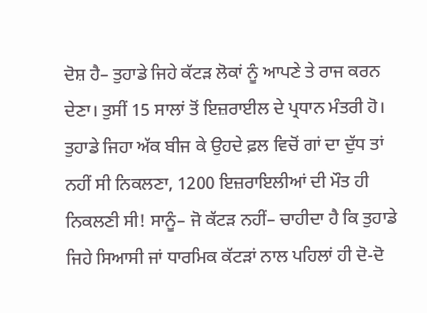ਦੋਸ਼ ਹੈ– ਤੁਹਾਡੇ ਜਿਹੇ ਕੱਟੜ ਲੋਕਾਂ ਨੂੰ ਆਪਣੇ ਤੇ ਰਾਜ ਕਰਨ ਦੇਣਾ। ਤੁਸੀਂ 15 ਸਾਲਾਂ ਤੋਂ ਇਜ਼ਰਾਈਲ ਦੇ ਪ੍ਰਧਾਨ ਮੰਤਰੀ ਹੋ। ਤੁਹਾਡੇ ਜਿਹਾ ਅੱਕ ਬੀਜ ਕੇ ਉਹਦੇ ਫ਼ਲ ਵਿਚੋਂ ਗਾਂ ਦਾ ਦੁੱਧ ਤਾਂ ਨਹੀਂ ਸੀ ਨਿਕਲਣਾ, 1200 ਇਜ਼ਰਾਇਲੀਆਂ ਦੀ ਮੌਤ ਹੀ ਨਿਕਲਣੀ ਸੀ! ਸਾਨੂੰ– ਜੋ ਕੱਟੜ ਨਹੀਂ– ਚਾਹੀਦਾ ਹੈ ਕਿ ਤੁਹਾਡੇ ਜਿਹੇ ਸਿਆਸੀ ਜਾਂ ਧਾਰਮਿਕ ਕੱਟੜਾਂ ਨਾਲ ਪਹਿਲਾਂ ਹੀ ਦੋ-ਦੋ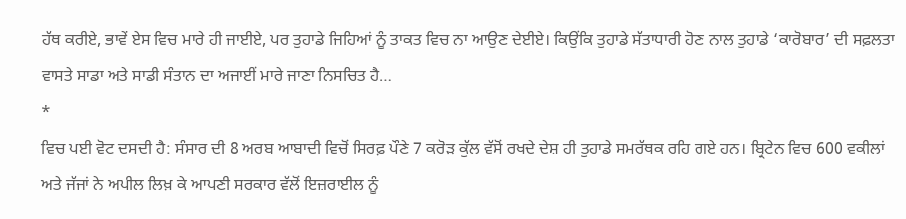ਹੱਥ ਕਰੀਏ, ਭਾਵੇਂ ਏਸ ਵਿਚ ਮਾਰੇ ਹੀ ਜਾਈਏ, ਪਰ ਤੁਹਾਡੇ ਜਿਹਿਆਂ ਨੂੰ ਤਾਕਤ ਵਿਚ ਨਾ ਆਉਣ ਦੇਈਏ। ਕਿਉਂਕਿ ਤੁਹਾਡੇ ਸੱਤਾਧਾਰੀ ਹੋਣ ਨਾਲ ਤੁਹਾਡੇ ‘ਕਾਰੋਬਾਰ’ ਦੀ ਸਫ਼ਲਤਾ ਵਾਸਤੇ ਸਾਡਾ ਅਤੇ ਸਾਡੀ ਸੰਤਾਨ ਦਾ ਅਜਾਈਂ ਮਾਰੇ ਜਾਣਾ ਨਿਸਚਿਤ ਹੈ…
*
ਵਿਚ ਪਈ ਵੋਟ ਦਸਦੀ ਹੈ: ਸੰਸਾਰ ਦੀ 8 ਅਰਬ ਆਬਾਦੀ ਵਿਚੋਂ ਸਿਰਫ਼ ਪੌਣੇ 7 ਕਰੋੜ ਕੁੱਲ ਵੱਸੋਂ ਰਖਦੇ ਦੇਸ਼ ਹੀ ਤੁਹਾਡੇ ਸਮਰੱਥਕ ਰਹਿ ਗਏ ਹਨ। ਬ੍ਰਿਟੇਨ ਵਿਚ 600 ਵਕੀਲਾਂ ਅਤੇ ਜੱਜਾਂ ਨੇ ਅਪੀਲ ਲਿਖ਼ ਕੇ ਆਪਣੀ ਸਰਕਾਰ ਵੱਲੋਂ ਇਜ਼ਰਾਈਲ ਨੂੰ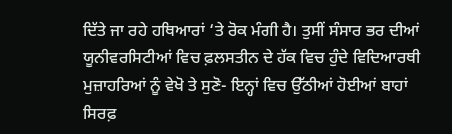ਦਿੱਤੇ ਜਾ ਰਹੇ ਹਥਿਆਰਾਂ ‘ਤੇ ਰੋਕ ਮੰਗੀ ਹੈ। ਤੁਸੀਂ ਸੰਸਾਰ ਭਰ ਦੀਆਂ ਯੂਨੀਵਰਸਿਟੀਆਂ ਵਿਚ ਫ਼ਲਸਤੀਨ ਦੇ ਹੱਕ ਵਿਚ ਹੁੰਦੇ ਵਿਦਿਆਰਥੀ ਮੁਜ਼ਾਹਰਿਆਂ ਨੂੰ ਵੇਖੋ ਤੇ ਸੁਣੋ- ਇਨ੍ਹਾਂ ਵਿਚ ਉੱਠੀਆਂ ਹੋਈਆਂ ਬਾਹਾਂ ਸਿਰਫ਼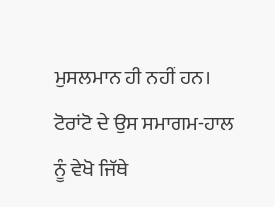ਮੁਸਲਮਾਨ ਹੀ ਨਹੀਂ ਹਨ। ਟੋਰਾਂਟੋ ਦੇ ਉਸ ਸਮਾਗਮ-ਹਾਲ ਨੂੰ ਵੇਖੋ ਜਿੱਥੇ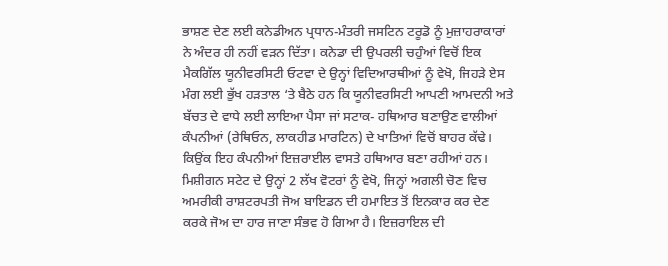ਭਾਸ਼ਣ ਦੇਣ ਲਈ ਕਨੇਡੀਅਨ ਪ੍ਰਧਾਨ-ਮੰਤਰੀ ਜਸਟਿਨ ਟਰੂਡੋ ਨੂੰ ਮੁਜ਼ਾਹਰਾਕਾਰਾਂ ਨੇ ਅੰਦਰ ਹੀ ਨਹੀਂ ਵੜਨ ਦਿੱਤਾ। ਕਨੇਡਾ ਦੀ ਉਪਰਲੀ ਚਹੁੰਆਂ ਵਿਚੋਂ ਇਕ ਮੈਕਗਿੱਲ ਯੂਨੀਵਰਸਿਟੀ ਓਟਵਾ ਦੇ ਉਨ੍ਹਾਂ ਵਿਦਿਆਰਥੀਆਂ ਨੂੰ ਵੇਖੋ, ਜਿਹੜੇ ਏਸ ਮੰਗ ਲਈ ਭੁੱਖ ਹੜਤਾਲ ‘ਤੇ ਬੈਠੇ ਹਨ ਕਿ ਯੂਨੀਵਰਸਿਟੀ ਆਪਣੀ ਆਮਦਨੀ ਅਤੇ ਬੱਚਤ ਦੇ ਵਾਧੇ ਲਈ ਲਾਇਆ ਪੈਸਾ ਜਾਂ ਸਟਾਕ- ਹਥਿਆਰ ਬਣਾਉਣ ਵਾਲੀਆਂ ਕੰਪਨੀਆਂ (ਰੇਥਿਓਨ, ਲਾਕਹੀਡ ਮਾਰਟਿਨ) ਦੇ ਖਾਤਿਆਂ ਵਿਚੋਂ ਬਾਹਰ ਕੱਢੇ। ਕਿਉਂਕ ਇਹ ਕੰਪਨੀਆਂ ਇਜ਼ਰਾਈਲ ਵਾਸਤੇ ਹਥਿਆਰ ਬਣਾ ਰਹੀਆਂ ਹਨ। ਮਿਸ਼ੀਗਨ ਸਟੇਟ ਦੇ ਉਨ੍ਹਾਂ 2 ਲੱਖ ਵੋਟਰਾਂ ਨੂੰ ਵੇਖੋ, ਜਿਨ੍ਹਾਂ ਅਗਲੀ ਚੋਣ ਵਿਚ ਅਮਰੀਕੀ ਰਾਸ਼ਟਰਪਤੀ ਜੋਅ ਬਾਇਡਨ ਦੀ ਹਮਾਇਤ ਤੋਂ ਇਨਕਾਰ ਕਰ ਦੇਣ ਕਰਕੇ ਜੋਅ ਦਾ ਹਾਰ ਜਾਣਾ ਸੰਭਵ ਹੋ ਗਿਆ ਹੈ। ਇਜ਼ਰਾਇਲ ਦੀ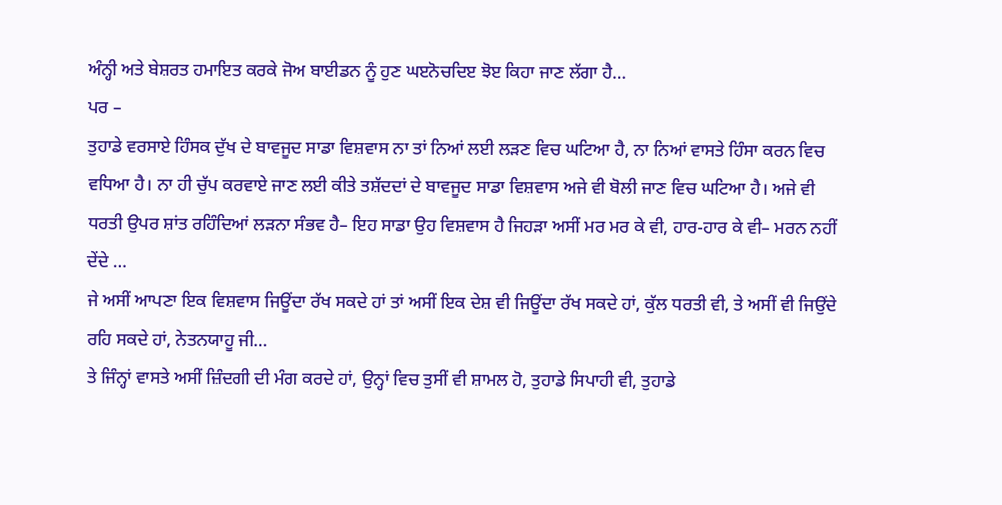ਅੰਨ੍ਹੀ ਅਤੇ ਬੇਸ਼ਰਤ ਹਮਾਇਤ ਕਰਕੇ ਜੋਅ ਬਾਈਡਨ ਨੂੰ ਹੁਣ ਘੲਨੋਚਦਿੲ ਝੋੲ ਕਿਹਾ ਜਾਣ ਲੱਗਾ ਹੈ…
ਪਰ –
ਤੁਹਾਡੇ ਵਰਸਾਏ ਹਿੰਸਕ ਦੁੱਖ ਦੇ ਬਾਵਜੂਦ ਸਾਡਾ ਵਿਸ਼ਵਾਸ ਨਾ ਤਾਂ ਨਿਆਂ ਲਈ ਲੜਣ ਵਿਚ ਘਟਿਆ ਹੈ, ਨਾ ਨਿਆਂ ਵਾਸਤੇ ਹਿੰਸਾ ਕਰਨ ਵਿਚ ਵਧਿਆ ਹੈ। ਨਾ ਹੀ ਚੁੱਪ ਕਰਵਾਏ ਜਾਣ ਲਈ ਕੀਤੇ ਤਸ਼ੱਦਦਾਂ ਦੇ ਬਾਵਜੂਦ ਸਾਡਾ ਵਿਸ਼ਵਾਸ ਅਜੇ ਵੀ ਬੋਲੀ ਜਾਣ ਵਿਚ ਘਟਿਆ ਹੈ। ਅਜੇ ਵੀ ਧਰਤੀ ਉਪਰ ਸ਼ਾਂਤ ਰਹਿੰਦਿਆਂ ਲੜਨਾ ਸੰਭਵ ਹੈ– ਇਹ ਸਾਡਾ ਉਹ ਵਿਸ਼ਵਾਸ ਹੈ ਜਿਹੜਾ ਅਸੀਂ ਮਰ ਮਰ ਕੇ ਵੀ, ਹਾਰ-ਹਾਰ ਕੇ ਵੀ– ਮਰਨ ਨਹੀਂ ਦੇਂਦੇ …
ਜੇ ਅਸੀਂ ਆਪਣਾ ਇਕ ਵਿਸ਼ਵਾਸ ਜਿਊਂਦਾ ਰੱਖ ਸਕਦੇ ਹਾਂ ਤਾਂ ਅਸੀਂ ਇਕ ਦੇਸ਼ ਵੀ ਜਿਊਂਦਾ ਰੱਖ ਸਕਦੇ ਹਾਂ, ਕੁੱਲ ਧਰਤੀ ਵੀ, ਤੇ ਅਸੀਂ ਵੀ ਜਿਉਂਦੇ ਰਹਿ ਸਕਦੇ ਹਾਂ, ਨੇਤਨਯਾਹੂ ਜੀ…
ਤੇ ਜਿੰਨ੍ਹਾਂ ਵਾਸਤੇ ਅਸੀਂ ਜ਼ਿੰਦਗੀ ਦੀ ਮੰਗ ਕਰਦੇ ਹਾਂ, ਉਨ੍ਹਾਂ ਵਿਚ ਤੁਸੀਂ ਵੀ ਸ਼ਾਮਲ ਹੋ, ਤੁਹਾਡੇ ਸਿਪਾਹੀ ਵੀ, ਤੁਹਾਡੇ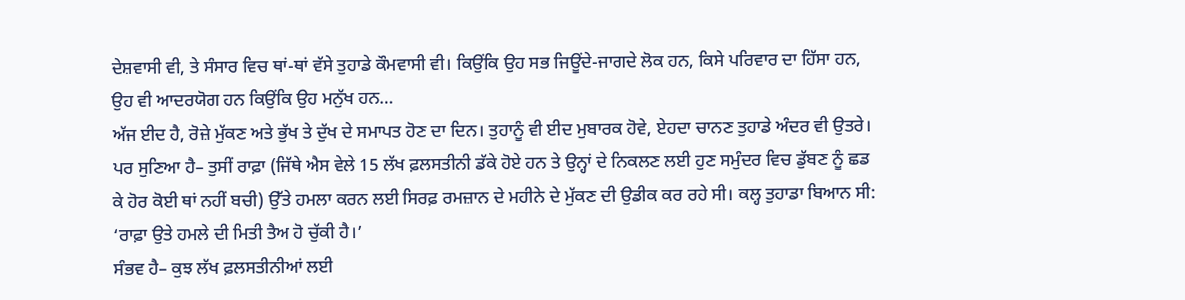ਦੇਸ਼ਵਾਸੀ ਵੀ, ਤੇ ਸੰਸਾਰ ਵਿਚ ਥਾਂ-ਥਾਂ ਵੱਸੇ ਤੁਹਾਡੇ ਕੌਮਵਾਸੀ ਵੀ। ਕਿਉਂਕਿ ਉਹ ਸਭ ਜਿਊਂਦੇ-ਜਾਗਦੇ ਲੋਕ ਹਨ, ਕਿਸੇ ਪਰਿਵਾਰ ਦਾ ਹਿੱਸਾ ਹਨ, ਉਹ ਵੀ ਆਦਰਯੋਗ ਹਨ ਕਿਉਂਕਿ ਉਹ ਮਨੁੱਖ ਹਨ…
ਅੱਜ ਈਦ ਹੈ, ਰੋਜ਼ੇ ਮੁੱਕਣ ਅਤੇ ਭੁੱਖ ਤੇ ਦੁੱਖ ਦੇ ਸਮਾਪਤ ਹੋਣ ਦਾ ਦਿਨ। ਤੁਹਾਨੂੰ ਵੀ ਈਦ ਮੁਬਾਰਕ ਹੋਵੇ, ਏਹਦਾ ਚਾਨਣ ਤੁਹਾਡੇ ਅੰਦਰ ਵੀ ਉਤਰੇ। ਪਰ ਸੁਣਿਆ ਹੈ– ਤੁਸੀਂ ਰਾਫ਼ਾ (ਜਿੱਥੇ ਐਸ ਵੇਲੇ 15 ਲੱਖ ਫ਼ਲਸਤੀਨੀ ਡੱਕੇ ਹੋਏ ਹਨ ਤੇ ਉਨ੍ਹਾਂ ਦੇ ਨਿਕਲਣ ਲਈ ਹੁਣ ਸਮੁੰਦਰ ਵਿਚ ਡੁੱਬਣ ਨੂੰ ਛਡ ਕੇ ਹੋਰ ਕੋਈ ਥਾਂ ਨਹੀਂ ਬਚੀ) ਉੱਤੇ ਹਮਲਾ ਕਰਨ ਲਈ ਸਿਰਫ਼ ਰਮਜ਼ਾਨ ਦੇ ਮਹੀਨੇ ਦੇ ਮੁੱਕਣ ਦੀ ਉਡੀਕ ਕਰ ਰਹੇ ਸੀ। ਕਲ੍ਹ ਤੁਹਾਡਾ ਬਿਆਨ ਸੀ: ‘ਰਾਫ਼ਾ ਉਤੇ ਹਮਲੇ ਦੀ ਮਿਤੀ ਤੈਅ ਹੋ ਚੁੱਕੀ ਹੈ।’
ਸੰਭਵ ਹੈ– ਕੁਝ ਲੱਖ ਫ਼ਲਸਤੀਨੀਆਂ ਲਈ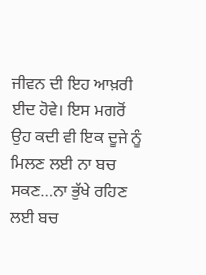ਜੀਵਨ ਦੀ ਇਹ ਆਖ਼ਰੀ ਈਦ ਹੋਵੇ। ਇਸ ਮਗਰੋਂ ਉਹ ਕਦੀ ਵੀ ਇਕ ਦੂਜੇ ਨੂੰ ਮਿਲਣ ਲਈ ਨਾ ਬਚ ਸਕਣ…ਨਾ ਭੁੱਖੇ ਰਹਿਣ ਲਈ ਬਚ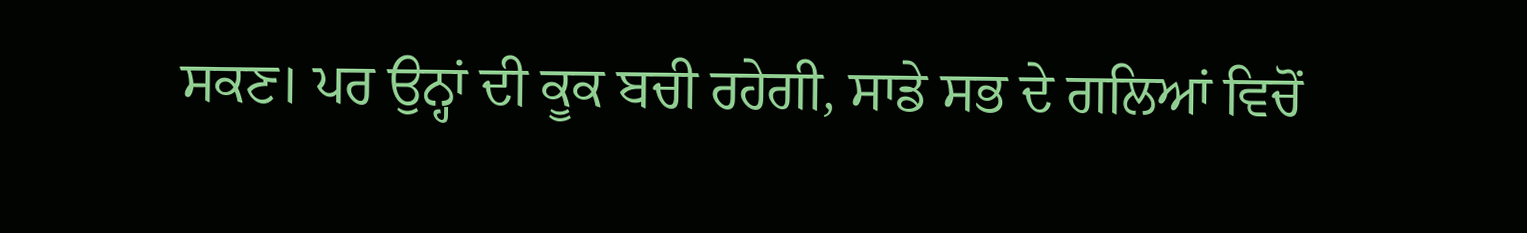ਸਕਣ। ਪਰ ਉਨ੍ਹਾਂ ਦੀ ਕੂਕ ਬਚੀ ਰਹੇਗੀ, ਸਾਡੇ ਸਭ ਦੇ ਗਲਿਆਂ ਵਿਚੋਂ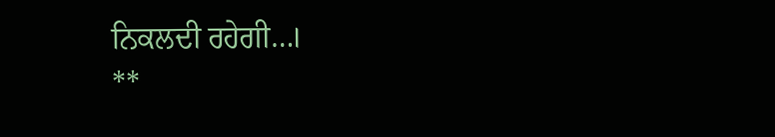ਨਿਕਲਦੀ ਰਹੇਗੀ…।
**